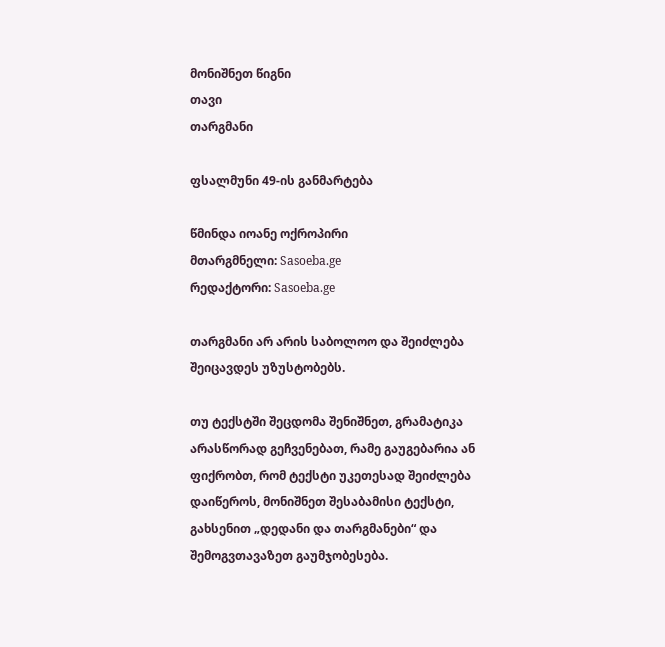მონიშნეთ წიგნი
თავი
თარგმანი

ფსალმუნი 49-ის განმარტება

წმინდა იოანე ოქროპირი
მთარგმნელი: Sasoeba.ge
რედაქტორი: Sasoeba.ge

თარგმანი არ არის საბოლოო და შეიძლება შეიცავდეს უზუსტობებს.

თუ ტექსტში შეცდომა შენიშნეთ, გრამატიკა არასწორად გეჩვენებათ, რამე გაუგებარია ან ფიქრობთ, რომ ტექსტი უკეთესად შეიძლება დაიწეროს, მონიშნეთ შესაბამისი ტექსტი, გახსენით „დედანი და თარგმანები“ და შემოგვთავაზეთ გაუმჯობესება.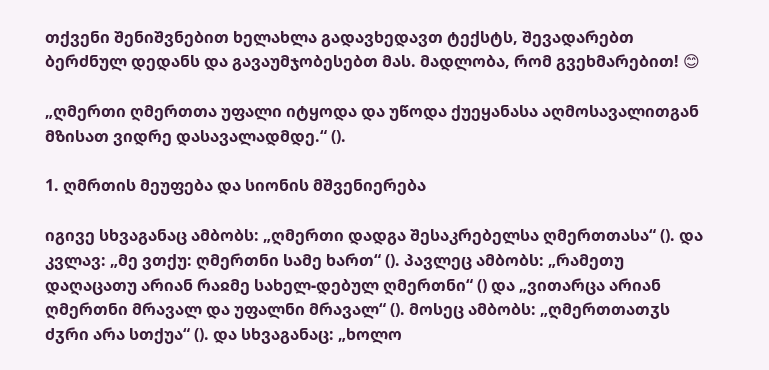თქვენი შენიშვნებით ხელახლა გადავხედავთ ტექსტს, შევადარებთ ბერძნულ დედანს და გავაუმჯობესებთ მას. მადლობა, რომ გვეხმარებით! 😊

„ღმერთი ღმერთთა უფალი იტყოდა და უწოდა ქუეყანასა აღმოსავალითგან მზისათ ვიდრე დასავალადმდე.“ ().

1. ღმრთის მეუფება და სიონის მშვენიერება

იგივე სხვაგანაც ამბობს: „ღმერთი დადგა შესაკრებელსა ღმერთთასა“ (). და კვლავ: „მე ვთქუ: ღმერთნი სამე ხართ“ (). პავლეც ამბობს: „რამეთუ დაღაცათუ არიან რაჲმე სახელ-დებულ ღმერთნი“ () და „ვითარცა არიან ღმერთნი მრავალ და უფალნი მრავალ“ (). მოსეც ამბობს: „ღმერთთათჳს ძჳრი არა სთქუა“ (). და სხვაგანაც: „ხოლო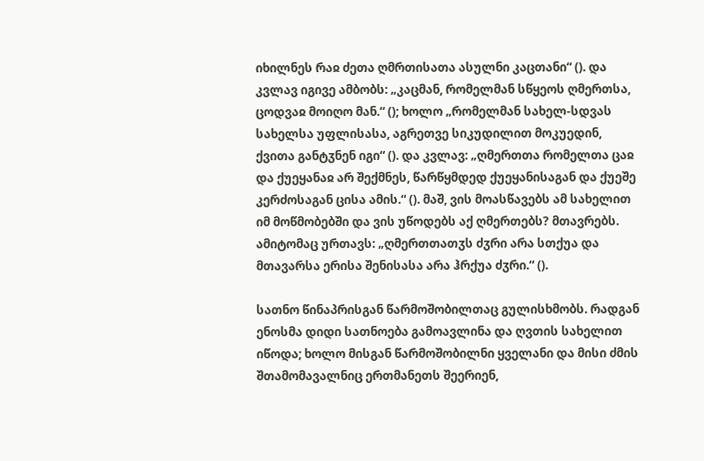იხილნეს რაჲ ძეთა ღმრთისათა ასულნი კაცთანი“ (). და კვლავ იგივე ამბობს: „კაცმან, რომელმან სწყეოს ღმერთსა, ცოდვაჲ მოიღო მან.“ (); ხოლო „რომელმან სახელ-სდვას სახელსა უფლისასა, აგრეთვე სიკუდილით მოკუედინ, ქვითა განტჳნენ იგი“ (). და კვლავ: „ღმერთთა რომელთა ცაჲ და ქუეყანაჲ არ შექმნეს, წარწყმდედ ქუეყანისაგან და ქუეშე კერძოსაგან ცისა ამის.“ (). მაშ, ვის მოასწავებს ამ სახელით იმ მოწმობებში და ვის უწოდებს აქ ღმერთებს? მთავრებს. ამიტომაც ურთავს: „ღმერთთათჳს ძჳრი არა სთქუა და მთავარსა ერისა შენისასა არა ჰრქუა ძჳრი.“ ().

სათნო წინაპრისგან წარმოშობილთაც გულისხმობს. რადგან ენოსმა დიდი სათნოება გამოავლინა და ღვთის სახელით იწოდა; ხოლო მისგან წარმოშობილნი ყველანი და მისი ძმის შთამომავალნიც ერთმანეთს შეერიენ,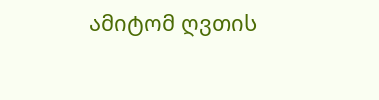ამიტომ ღვთის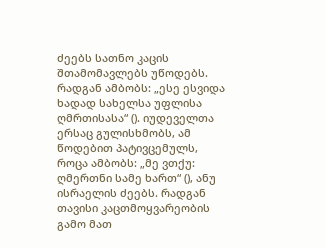ძეებს სათნო კაცის შთამომავლებს უწოდებს. რადგან ამბობს: „ესე ესვიდა ხადად სახელსა უფლისა ღმრთისასა“ (). იუდეველთა ერსაც გულისხმობს, ამ წოდებით პატივცემულს, როცა ამბობს: „მე ვთქუ: ღმერთნი სამე ხართ“ (), ანუ ისრაელის ძეებს. რადგან თავისი კაცთმოყვარეობის გამო მათ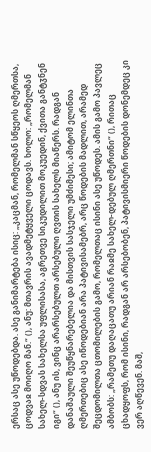ერსაც ასე უწოდებდა. ასე განიმარტება ისიც: „კაცმან, რომელმან სწყეოს ღმერთსა, ცოდვაჲ მოიღო მან.“ (), ანუ: მთავრის ავადმეტყველი ცოდავს. ხოლო: „რომელმან სახელ-სდვას სახელსა უფლისასა, აგრეთვე სიკუდილით მოკუედინ, ქვითა განტჳნენ იგი“ (), ანუ ის, ვინც არარსებულთ არსებული ღვთის სახელს მიაწერს. რადგან დანაშაული შეუწყნარებელია და მისთვის სასჯელი უმძიმესი; ამიტომ ელინთა ღმერთებიც ასე იწოდებიან არა პატივისამებრ, არც წოდების მადლით, არამედ შეცდომილთა ცთომილების გამო, რომელთაც ისინი ასე უწოდეს. ამის გამო პავლეც ამბობს: „რამეთუ დაღაცათუ არიან რაჲმე სახელ-დებულ ღმერთნი“ (), რითაც ცხადყოფს, რომ ისინი, რადგან არ არსებობენ, პატივისმიერი წოდების დონემდეც კი ვერ აღწევენ. მაშ,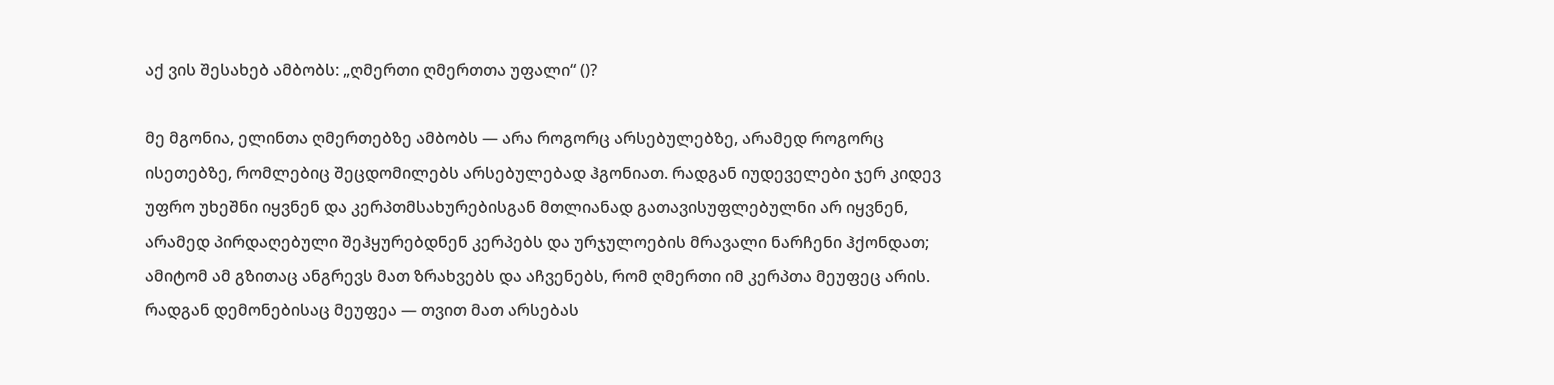აქ ვის შესახებ ამბობს: „ღმერთი ღმერთთა უფალი“ ()?

მე მგონია, ელინთა ღმერთებზე ამბობს — არა როგორც არსებულებზე, არამედ როგორც ისეთებზე, რომლებიც შეცდომილებს არსებულებად ჰგონიათ. რადგან იუდეველები ჯერ კიდევ უფრო უხეშნი იყვნენ და კერპთმსახურებისგან მთლიანად გათავისუფლებულნი არ იყვნენ, არამედ პირდაღებული შეჰყურებდნენ კერპებს და ურჯულოების მრავალი ნარჩენი ჰქონდათ; ამიტომ ამ გზითაც ანგრევს მათ ზრახვებს და აჩვენებს, რომ ღმერთი იმ კერპთა მეუფეც არის. რადგან დემონებისაც მეუფეა — თვით მათ არსებას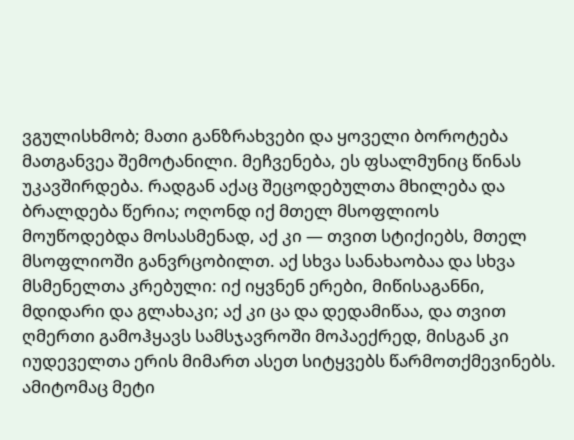ვგულისხმობ; მათი განზრახვები და ყოველი ბოროტება მათგანვეა შემოტანილი. მეჩვენება, ეს ფსალმუნიც წინას უკავშირდება. რადგან აქაც შეცოდებულთა მხილება და ბრალდება წერია; ოღონდ იქ მთელ მსოფლიოს მოუწოდებდა მოსასმენად, აქ კი — თვით სტიქიებს, მთელ მსოფლიოში განვრცობილთ. აქ სხვა სანახაობაა და სხვა მსმენელთა კრებული: იქ იყვნენ ერები, მიწისაგანნი, მდიდარი და გლახაკი; აქ კი ცა და დედამიწაა, და თვით ღმერთი გამოჰყავს სამსჯავროში მოპაექრედ, მისგან კი იუდეველთა ერის მიმართ ასეთ სიტყვებს წარმოთქმევინებს. ამიტომაც მეტი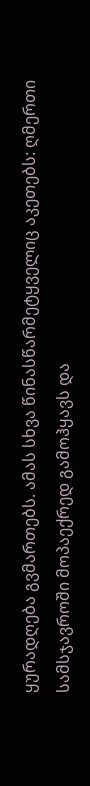ყურადღება გვმართებს. ამას სხვა წინასწარმეტყველიც აკეთებს: ღმერთი სამსჯავროში მოპაექრედ გამოჰყავს და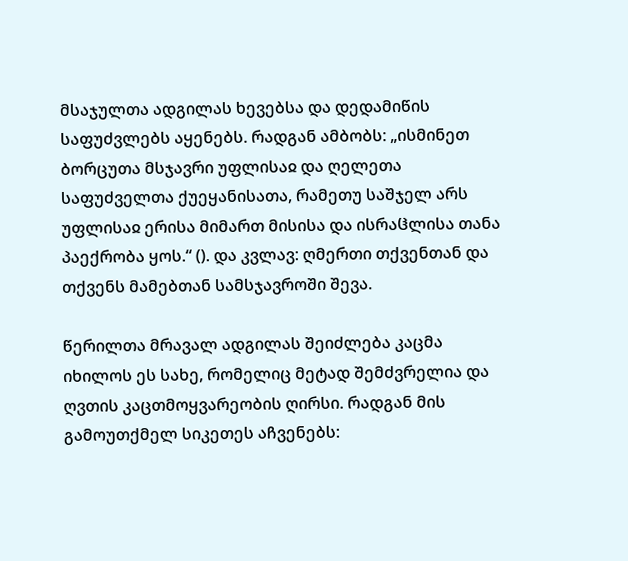მსაჯულთა ადგილას ხევებსა და დედამიწის საფუძვლებს აყენებს. რადგან ამბობს: „ისმინეთ ბორცუთა მსჯავრი უფლისაჲ და ღელეთა საფუძველთა ქუეყანისათა, რამეთუ საშჯელ არს უფლისაჲ ერისა მიმართ მისისა და ისრაჱლისა თანა პაექრობა ყოს.“ (). და კვლავ: ღმერთი თქვენთან და თქვენს მამებთან სამსჯავროში შევა.

წერილთა მრავალ ადგილას შეიძლება კაცმა იხილოს ეს სახე, რომელიც მეტად შემძვრელია და ღვთის კაცთმოყვარეობის ღირსი. რადგან მის გამოუთქმელ სიკეთეს აჩვენებს: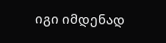იგი იმდენად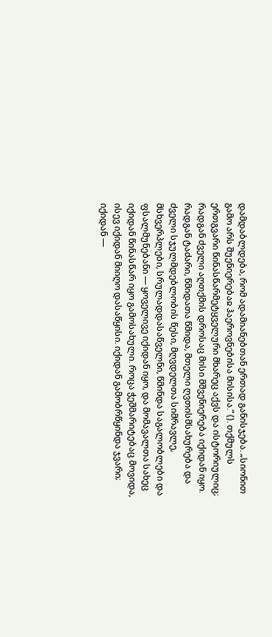დამდაბლდება, რომ ადამიანებთან ერთად განისჯება. „სიონით გამო არს შუენიერებაჲ ჰაეროვნებისა მისისა.“ (). თქმულს ერთგვარი წინასწარმეტყველური მხარეც აქვს და ისტორიულიც; რადგან ძველი აღთქმის დროსაც მისი მშვენიერება იქიდან იყო. რადგან ტაძარი, წმიდათა წმიდა, მთელი ღვთისმსახურება და ძველი სჯულმდებლობის წესი, მღვდელთა სიმრავლე, მსხვერპლები, სრულადდასაწველნი, წმინდა საგალობლები და ფსალმუნებანი — ყოველივე იქიდან იყო, და მომავალთა სახეც იქიდან წინასწარ იყო გამოსახული. როცა ჭეშმარიტებაც მოვიდა, ისევ იქიდან მიიღო დასაწყისი. იქიდან გამობრწყინდა ჯვარი; იქიდან —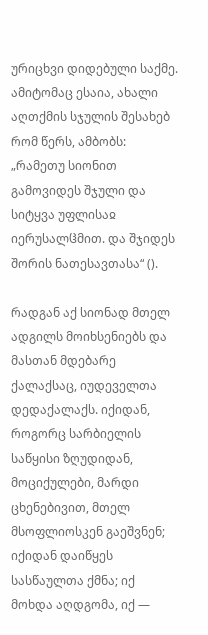ურიცხვი დიდებული საქმე. ამიტომაც ესაია, ახალი აღთქმის სჯულის შესახებ რომ წერს, ამბობს: „რამეთუ სიონით გამოვიდეს შჯული და სიტყვა უფლისაჲ იერუსალჱმით. და შჯიდეს შორის ნათესავთასა“ ().

რადგან აქ სიონად მთელ ადგილს მოიხსენიებს და მასთან მდებარე ქალაქსაც, იუდეველთა დედაქალაქს. იქიდან, როგორც სარბიელის საწყისი ზღუდიდან, მოციქულები, მარდი ცხენებივით, მთელ მსოფლიოსკენ გაეშვნენ; იქიდან დაიწყეს სასწაულთა ქმნა; იქ მოხდა აღდგომა, იქ —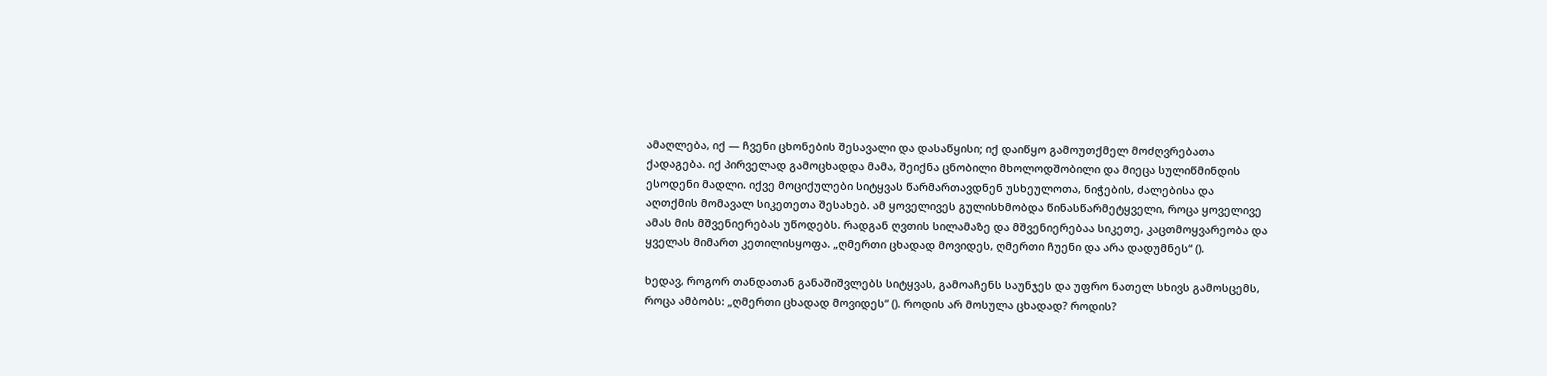ამაღლება, იქ — ჩვენი ცხონების შესავალი და დასაწყისი; იქ დაიწყო გამოუთქმელ მოძღვრებათა ქადაგება. იქ პირველად გამოცხადდა მამა, შეიქნა ცნობილი მხოლოდშობილი და მიეცა სულიწმინდის ესოდენი მადლი. იქვე მოციქულები სიტყვას წარმართავდნენ უსხეულოთა, ნიჭების, ძალებისა და აღთქმის მომავალ სიკეთეთა შესახებ. ამ ყოველივეს გულისხმობდა წინასწარმეტყველი, როცა ყოველივე ამას მის მშვენიერებას უწოდებს. რადგან ღვთის სილამაზე და მშვენიერებაა სიკეთე, კაცთმოყვარეობა და ყველას მიმართ კეთილისყოფა. „ღმერთი ცხადად მოვიდეს, ღმერთი ჩუენი და არა დადუმნეს“ ().

ხედავ, როგორ თანდათან განაშიშვლებს სიტყვას, გამოაჩენს საუნჯეს და უფრო ნათელ სხივს გამოსცემს, როცა ამბობს: „ღმერთი ცხადად მოვიდეს“ (). როდის არ მოსულა ცხადად? როდის?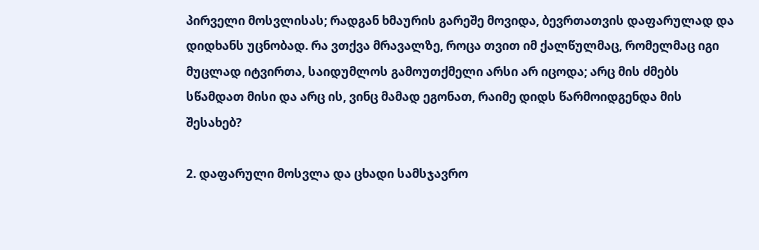პირველი მოსვლისას; რადგან ხმაურის გარეშე მოვიდა, ბევრთათვის დაფარულად და დიდხანს უცნობად. რა ვთქვა მრავალზე, როცა თვით იმ ქალწულმაც, რომელმაც იგი მუცლად იტვირთა, საიდუმლოს გამოუთქმელი არსი არ იცოდა; არც მის ძმებს სწამდათ მისი და არც ის, ვინც მამად ეგონათ, რაიმე დიდს წარმოიდგენდა მის შესახებ?

2. დაფარული მოსვლა და ცხადი სამსჯავრო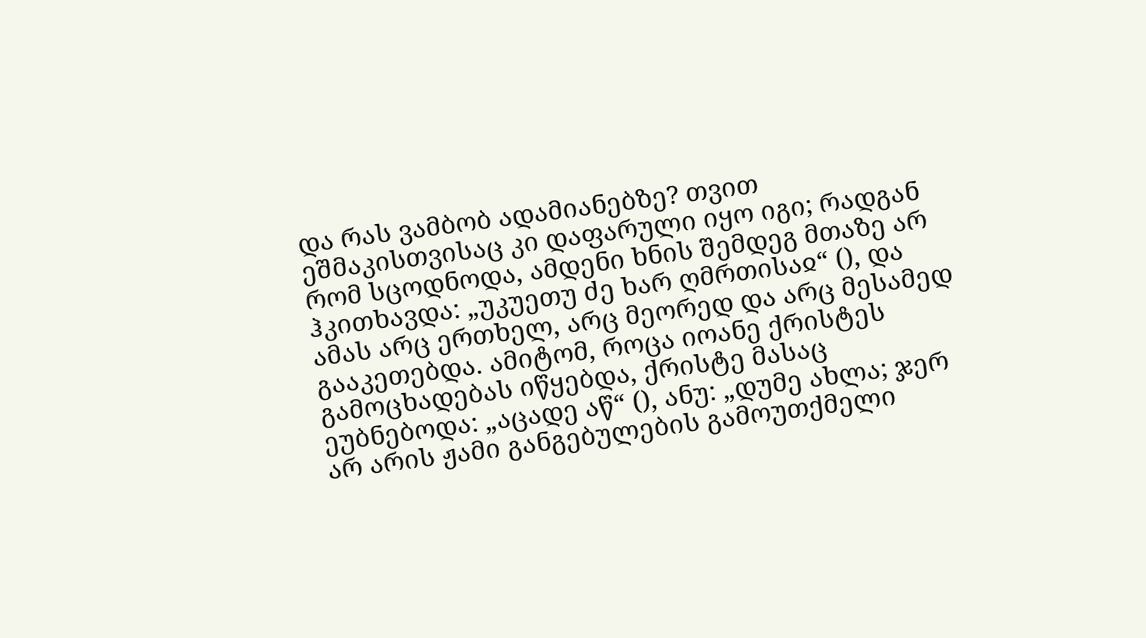და რას ვამბობ ადამიანებზე? თვით ეშმაკისთვისაც კი დაფარული იყო იგი; რადგან რომ სცოდნოდა, ამდენი ხნის შემდეგ მთაზე არ ჰკითხავდა: „უკუეთუ ძე ხარ ღმრთისაჲ“ (), და ამას არც ერთხელ, არც მეორედ და არც მესამედ გააკეთებდა. ამიტომ, როცა იოანე ქრისტეს გამოცხადებას იწყებდა, ქრისტე მასაც ეუბნებოდა: „აცადე აწ“ (), ანუ: „დუმე ახლა; ჯერ არ არის ჟამი განგებულების გამოუთქმელი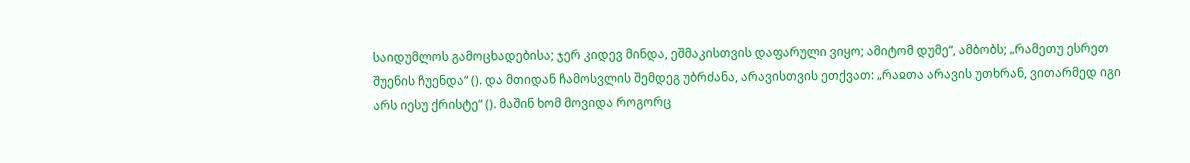საიდუმლოს გამოცხადებისა; ჯერ კიდევ მინდა, ეშმაკისთვის დაფარული ვიყო; ამიტომ დუმე“, ამბობს; „რამეთუ ესრეთ შუენის ჩუენდა“ (). და მთიდან ჩამოსვლის შემდეგ უბრძანა, არავისთვის ეთქვათ: „რაჲთა არავის უთხრან, ვითარმედ იგი არს იესუ ქრისტე“ (). მაშინ ხომ მოვიდა როგორც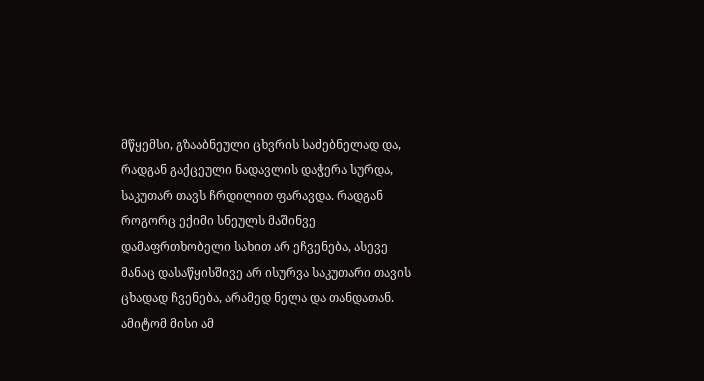მწყემსი, გზააბნეული ცხვრის საძებნელად და, რადგან გაქცეული ნადავლის დაჭერა სურდა, საკუთარ თავს ჩრდილით ფარავდა. რადგან როგორც ექიმი სნეულს მაშინვე დამაფრთხობელი სახით არ ეჩვენება, ასევე მანაც დასაწყისშივე არ ისურვა საკუთარი თავის ცხადად ჩვენება, არამედ ნელა და თანდათან. ამიტომ მისი ამ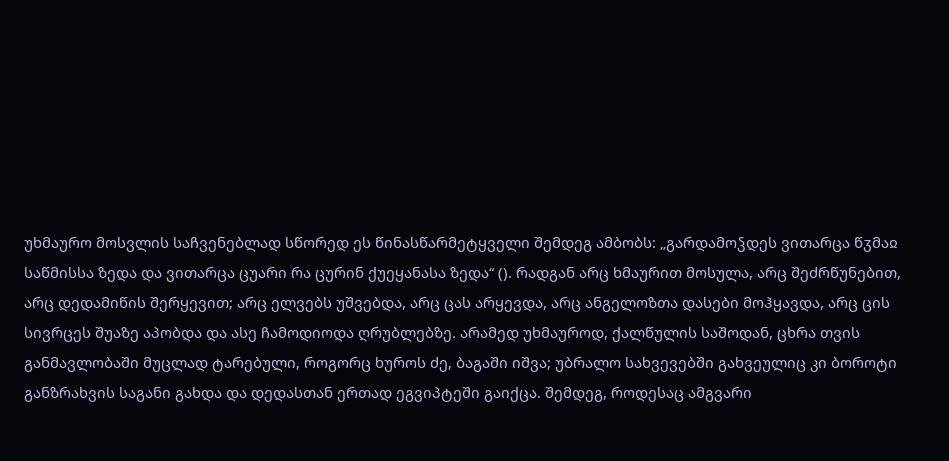უხმაურო მოსვლის საჩვენებლად სწორედ ეს წინასწარმეტყველი შემდეგ ამბობს: „გარდამოჴდეს ვითარცა წჳმაჲ საწმისსა ზედა და ვითარცა ცუარი რა ცურინ ქუეყანასა ზედა“ (). რადგან არც ხმაურით მოსულა, არც შეძრწუნებით, არც დედამიწის შერყევით; არც ელვებს უშვებდა, არც ცას არყევდა, არც ანგელოზთა დასები მოჰყავდა, არც ცის სივრცეს შუაზე აპობდა და ასე ჩამოდიოდა ღრუბლებზე. არამედ უხმაუროდ, ქალწულის საშოდან, ცხრა თვის განმავლობაში მუცლად ტარებული, როგორც ხუროს ძე, ბაგაში იშვა; უბრალო სახვევებში გახვეულიც კი ბოროტი განზრახვის საგანი გახდა და დედასთან ერთად ეგვიპტეში გაიქცა. შემდეგ, როდესაც ამგვარი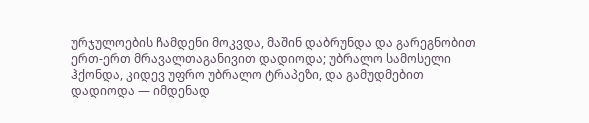ურჯულოების ჩამდენი მოკვდა, მაშინ დაბრუნდა და გარეგნობით ერთ-ერთ მრავალთაგანივით დადიოდა; უბრალო სამოსელი ჰქონდა, კიდევ უფრო უბრალო ტრაპეზი, და გამუდმებით დადიოდა — იმდენად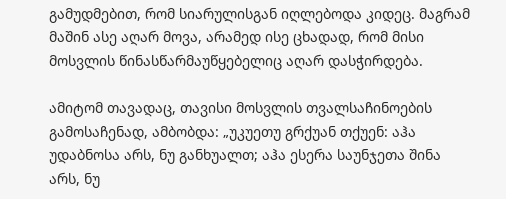გამუდმებით, რომ სიარულისგან იღლებოდა კიდეც. მაგრამ მაშინ ასე აღარ მოვა, არამედ ისე ცხადად, რომ მისი მოსვლის წინასწარმაუწყებელიც აღარ დასჭირდება.

ამიტომ თავადაც, თავისი მოსვლის თვალსაჩინოების გამოსაჩენად, ამბობდა: „უკუეთუ გრქუან თქუენ: აჰა უდაბნოსა არს, ნუ განხუალთ; აჰა ესერა საუნჯეთა შინა არს, ნუ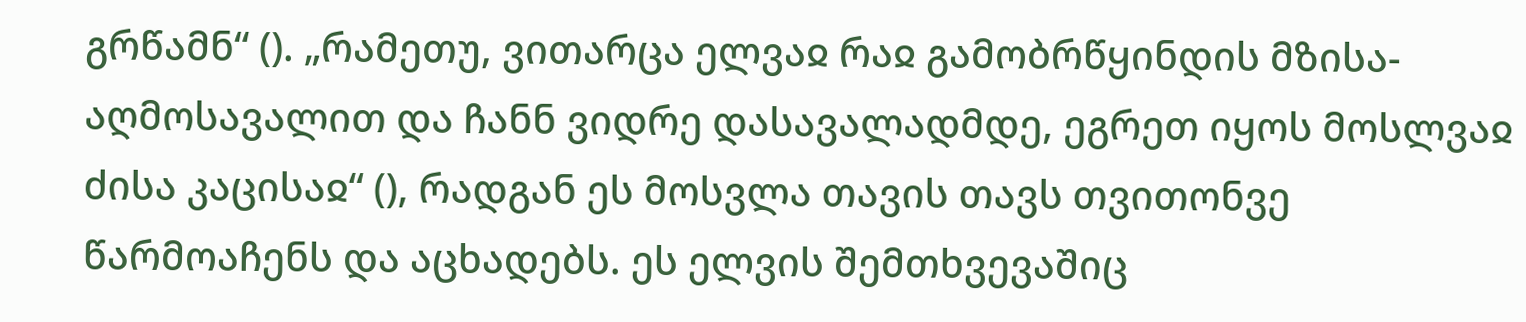გრწამნ“ (). „რამეთუ, ვითარცა ელვაჲ რაჲ გამობრწყინდის მზისა-აღმოსავალით და ჩანნ ვიდრე დასავალადმდე, ეგრეთ იყოს მოსლვაჲ ძისა კაცისაჲ“ (), რადგან ეს მოსვლა თავის თავს თვითონვე წარმოაჩენს და აცხადებს. ეს ელვის შემთხვევაშიც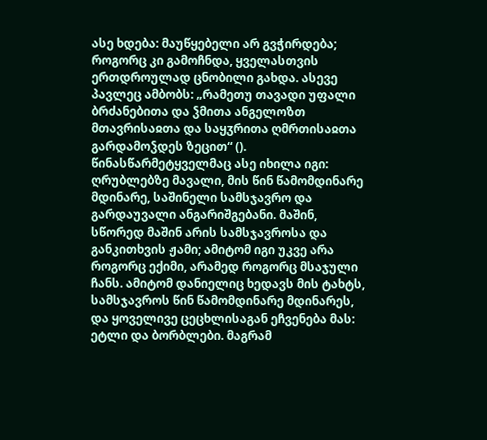ასე ხდება: მაუწყებელი არ გვჭირდება; როგორც კი გამოჩნდა, ყველასთვის ერთდროულად ცნობილი გახდა. ასევე პავლეც ამბობს: „რამეთუ თავადი უფალი ბრძანებითა და ჴმითა ანგელოზთ მთავრისაჲთა და საყჳრითა ღმრთისაჲთა გარდამოჴდეს ზეცით“ (). წინასწარმეტყველმაც ასე იხილა იგი: ღრუბლებზე მავალი, მის წინ წამომდინარე მდინარე, საშინელი სამსჯავრო და გარდაუვალი ანგარიშგებანი. მაშინ, სწორედ მაშინ არის სამსჯავროსა და განკითხვის ჟამი; ამიტომ იგი უკვე არა როგორც ექიმი, არამედ როგორც მსაჯული ჩანს. ამიტომ დანიელიც ხედავს მის ტახტს, სამსჯავროს წინ წამომდინარე მდინარეს, და ყოველივე ცეცხლისაგან ეჩვენება მას: ეტლი და ბორბლები. მაგრამ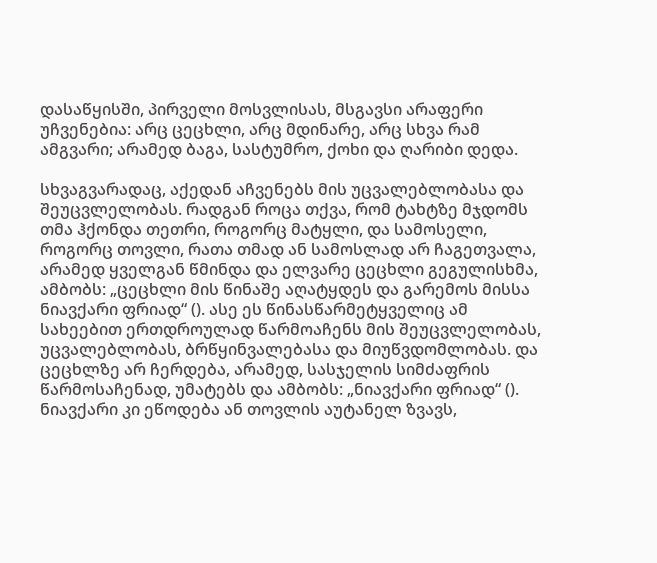დასაწყისში, პირველი მოსვლისას, მსგავსი არაფერი უჩვენებია: არც ცეცხლი, არც მდინარე, არც სხვა რამ ამგვარი; არამედ ბაგა, სასტუმრო, ქოხი და ღარიბი დედა.

სხვაგვარადაც, აქედან აჩვენებს მის უცვალებლობასა და შეუცვლელობას. რადგან როცა თქვა, რომ ტახტზე მჯდომს თმა ჰქონდა თეთრი, როგორც მატყლი, და სამოსელი, როგორც თოვლი, რათა თმად ან სამოსლად არ ჩაგეთვალა, არამედ ყველგან წმინდა და ელვარე ცეცხლი გეგულისხმა, ამბობს: „ცეცხლი მის წინაშე აღატყდეს და გარემოს მისსა ნიავქარი ფრიად“ (). ასე ეს წინასწარმეტყველიც ამ სახეებით ერთდროულად წარმოაჩენს მის შეუცვლელობას, უცვალებლობას, ბრწყინვალებასა და მიუწვდომლობას. და ცეცხლზე არ ჩერდება, არამედ, სასჯელის სიმძაფრის წარმოსაჩენად, უმატებს და ამბობს: „ნიავქარი ფრიად“ (). ნიავქარი კი ეწოდება ან თოვლის აუტანელ ზვავს,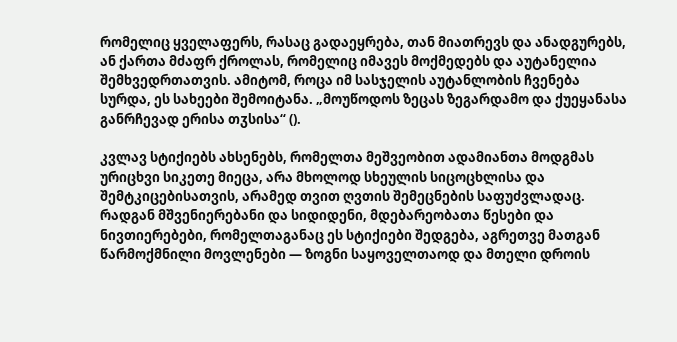რომელიც ყველაფერს, რასაც გადაეყრება, თან მიათრევს და ანადგურებს, ან ქართა მძაფრ ქროლას, რომელიც იმავეს მოქმედებს და აუტანელია შემხვედრთათვის. ამიტომ, როცა იმ სასჯელის აუტანლობის ჩვენება სურდა, ეს სახეები შემოიტანა. „მოუწოდოს ზეცას ზეგარდამო და ქუეყანასა განრჩევად ერისა თჳსისა“ ().

კვლავ სტიქიებს ახსენებს, რომელთა მეშვეობით ადამიანთა მოდგმას ურიცხვი სიკეთე მიეცა, არა მხოლოდ სხეულის სიცოცხლისა და შემტკიცებისათვის, არამედ თვით ღვთის შემეცნების საფუძვლადაც. რადგან მშვენიერებანი და სიდიდენი, მდებარეობათა წესები და ნივთიერებები, რომელთაგანაც ეს სტიქიები შედგება, აგრეთვე მათგან წარმოქმნილი მოვლენები — ზოგნი საყოველთაოდ და მთელი დროის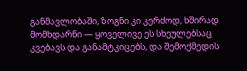განმავლობაში, ზოგნი კი კერძოდ, ხშირად მომხდარნი — ყოველივე ეს სხეულებსაც კვებავს და განამტკიცებს, და შემოქმედის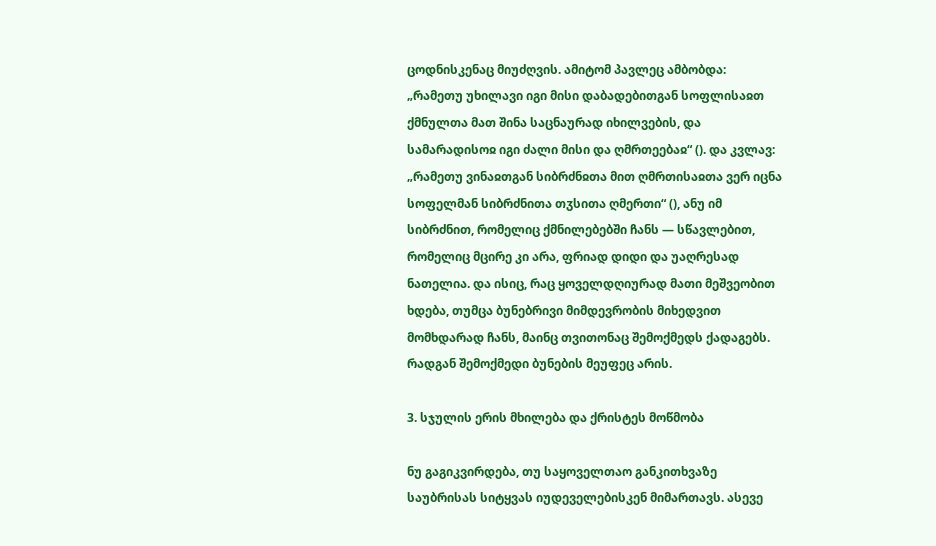ცოდნისკენაც მიუძღვის. ამიტომ პავლეც ამბობდა: „რამეთუ უხილავი იგი მისი დაბადებითგან სოფლისაჲთ ქმნულთა მათ შინა საცნაურად იხილვების, და სამარადისოჲ იგი ძალი მისი და ღმრთეებაჲ“ (). და კვლავ: „რამეთუ ვინაჲთგან სიბრძნჲთა მით ღმრთისაჲთა ვერ იცნა სოფელმან სიბრძნითა თჳსითა ღმერთი“ (), ანუ იმ სიბრძნით, რომელიც ქმნილებებში ჩანს — სწავლებით, რომელიც მცირე კი არა, ფრიად დიდი და უაღრესად ნათელია. და ისიც, რაც ყოველდღიურად მათი მეშვეობით ხდება, თუმცა ბუნებრივი მიმდევრობის მიხედვით მომხდარად ჩანს, მაინც თვითონაც შემოქმედს ქადაგებს. რადგან შემოქმედი ბუნების მეუფეც არის.

3. სჯულის ერის მხილება და ქრისტეს მოწმობა

ნუ გაგიკვირდება, თუ საყოველთაო განკითხვაზე საუბრისას სიტყვას იუდეველებისკენ მიმართავს. ასევე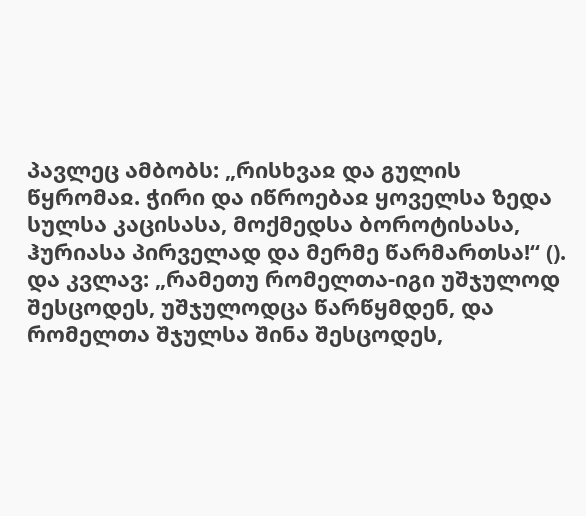პავლეც ამბობს: „რისხვაჲ და გულის წყრომაჲ. ჭირი და იწროებაჲ ყოველსა ზედა სულსა კაცისასა, მოქმედსა ბოროტისასა, ჰურიასა პირველად და მერმე წარმართსა!“ (). და კვლავ: „რამეთუ რომელთა-იგი უშჯულოდ შესცოდეს, უშჯულოდცა წარწყმდენ, და რომელთა შჯულსა შინა შესცოდეს,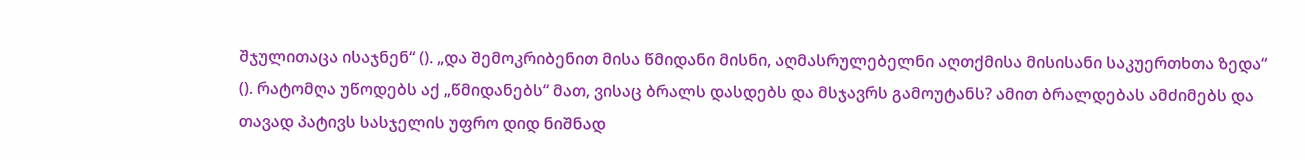შჯულითაცა ისაჯნენ“ (). „და შემოკრიბენით მისა წმიდანი მისნი, აღმასრულებელნი აღთქმისა მისისანი საკუერთხთა ზედა“ (). რატომღა უწოდებს აქ „წმიდანებს“ მათ, ვისაც ბრალს დასდებს და მსჯავრს გამოუტანს? ამით ბრალდებას ამძიმებს და თავად პატივს სასჯელის უფრო დიდ ნიშნად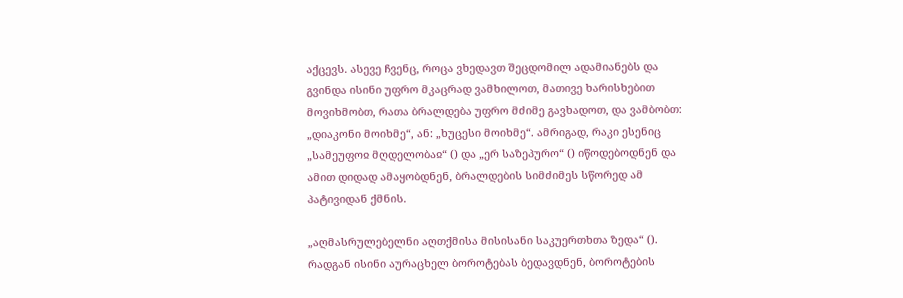აქცევს. ასევე ჩვენც, როცა ვხედავთ შეცდომილ ადამიანებს და გვინდა ისინი უფრო მკაცრად ვამხილოთ, მათივე ხარისხებით მოვიხმობთ, რათა ბრალდება უფრო მძიმე გავხადოთ, და ვამბობთ: „დიაკონი მოიხმე“, ან: „ხუცესი მოიხმე“. ამრიგად, რაკი ესენიც „სამეუფოჲ მღდელობაჲ“ () და „ერ საზეპურო“ () იწოდებოდნენ და ამით დიდად ამაყობდნენ, ბრალდების სიმძიმეს სწორედ ამ პატივიდან ქმნის.

„აღმასრულებელნი აღთქმისა მისისანი საკუერთხთა ზედა“ (). რადგან ისინი აურაცხელ ბოროტებას ბედავდნენ, ბოროტების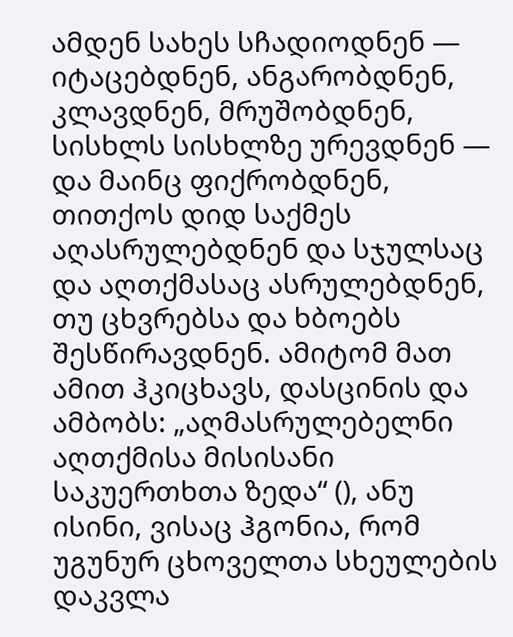ამდენ სახეს სჩადიოდნენ — იტაცებდნენ, ანგარობდნენ, კლავდნენ, მრუშობდნენ, სისხლს სისხლზე ურევდნენ — და მაინც ფიქრობდნენ, თითქოს დიდ საქმეს აღასრულებდნენ და სჯულსაც და აღთქმასაც ასრულებდნენ, თუ ცხვრებსა და ხბოებს შესწირავდნენ. ამიტომ მათ ამით ჰკიცხავს, დასცინის და ამბობს: „აღმასრულებელნი აღთქმისა მისისანი საკუერთხთა ზედა“ (), ანუ ისინი, ვისაც ჰგონია, რომ უგუნურ ცხოველთა სხეულების დაკვლა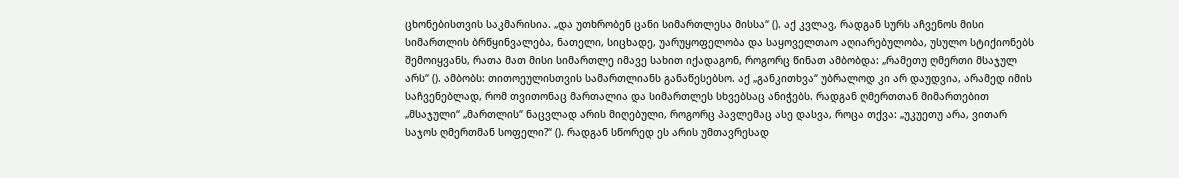ცხონებისთვის საკმარისია. „და უთხრობენ ცანი სიმართლესა მისსა“ (). აქ კვლავ, რადგან სურს აჩვენოს მისი სიმართლის ბრწყინვალება, ნათელი, სიცხადე, უარუყოფელობა და საყოველთაო აღიარებულობა, უსულო სტიქიონებს შემოიყვანს, რათა მათ მისი სიმართლე იმავე სახით იქადაგონ, როგორც წინათ ამბობდა: „რამეთუ ღმერთი მსაჯულ არს“ (). ამბობს: თითოეულისთვის სამართლიანს განაწესებსო. აქ „განკითხვა“ უბრალოდ კი არ დაუდვია, არამედ იმის საჩვენებლად, რომ თვითონაც მართალია და სიმართლეს სხვებსაც ანიჭებს. რადგან ღმერთთან მიმართებით „მსაჯული“ „მართლის“ ნაცვლად არის მიღებული, როგორც პავლემაც ასე დასვა, როცა თქვა: „უკუეთუ არა, ვითარ საჯოს ღმერთმან სოფელი?“ (). რადგან სწორედ ეს არის უმთავრესად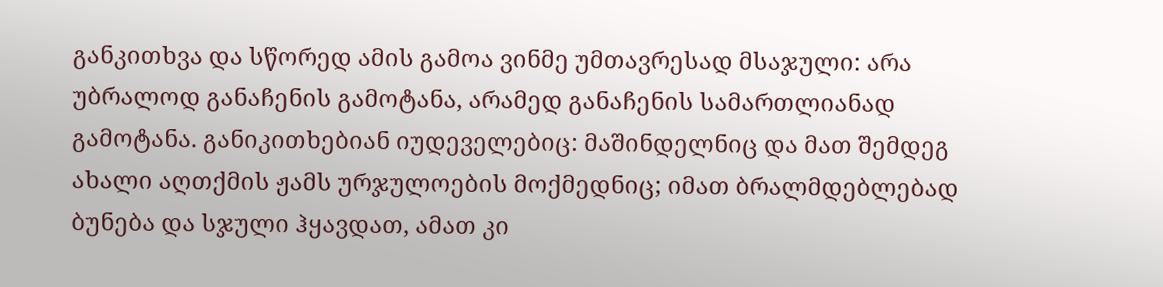განკითხვა და სწორედ ამის გამოა ვინმე უმთავრესად მსაჯული: არა უბრალოდ განაჩენის გამოტანა, არამედ განაჩენის სამართლიანად გამოტანა. განიკითხებიან იუდეველებიც: მაშინდელნიც და მათ შემდეგ ახალი აღთქმის ჟამს ურჯულოების მოქმედნიც; იმათ ბრალმდებლებად ბუნება და სჯული ჰყავდათ, ამათ კი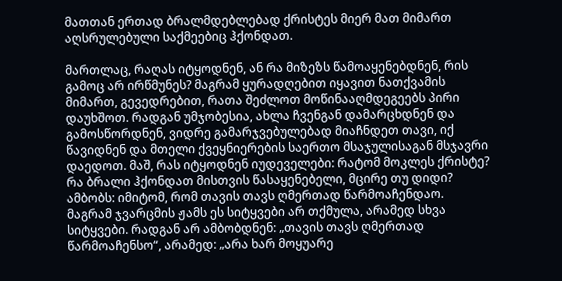მათთან ერთად ბრალმდებლებად ქრისტეს მიერ მათ მიმართ აღსრულებული საქმეებიც ჰქონდათ.

მართლაც, რაღას იტყოდნენ, ან რა მიზეზს წამოაყენებდნენ, რის გამოც არ ირწმუნეს? მაგრამ ყურადღებით იყავით ნათქვამის მიმართ, გევედრებით, რათა შეძლოთ მოწინააღმდეგეებს პირი დაუხშოთ. რადგან უმჯობესია, ახლა ჩვენგან დამარცხდნენ და გამოსწორდნენ, ვიდრე გამარჯვებულებად მიაჩნდეთ თავი, იქ წავიდნენ და მთელი ქვეყნიერების საერთო მსაჯულისაგან მსჯავრი დაედოთ. მაშ, რას იტყოდნენ იუდეველები: რატომ მოკლეს ქრისტე? რა ბრალი ჰქონდათ მისთვის წასაყენებელი, მცირე თუ დიდი? ამბობს: იმიტომ, რომ თავის თავს ღმერთად წარმოაჩენდაო. მაგრამ ჯვარცმის ჟამს ეს სიტყვები არ თქმულა, არამედ სხვა სიტყვები. რადგან არ ამბობდნენ: „თავის თავს ღმერთად წარმოაჩენსო“, არამედ: „არა ხარ მოყუარე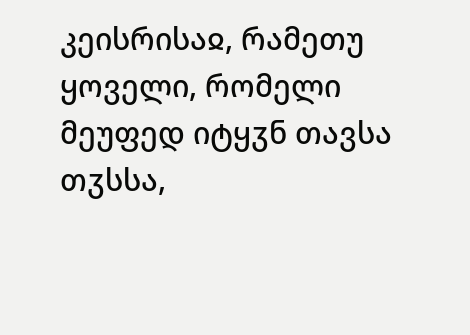კეისრისაჲ, რამეთუ ყოველი, რომელი მეუფედ იტყჳნ თავსა თჳსსა,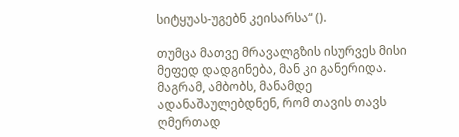სიტყუას-უგებნ კეისარსა“ ().

თუმცა მათვე მრავალგზის ისურვეს მისი მეფედ დადგინება, მან კი განერიდა. მაგრამ, ამბობს, მანამდე ადანაშაულებდნენ, რომ თავის თავს ღმერთად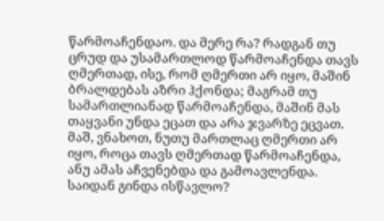წარმოაჩენდაო. და მერე რა? რადგან თუ ცრუდ და უსამართლოდ წარმოაჩენდა თავს ღმერთად, ისე, რომ ღმერთი არ იყო, მაშინ ბრალდებას აზრი ჰქონდა; მაგრამ თუ სამართლიანად წარმოაჩენდა, მაშინ მას თაყვანი უნდა ეცათ და არა ჯვარზე ეცვათ. მაშ, ვნახოთ, ნუთუ მართლაც ღმერთი არ იყო, როცა თავს ღმერთად წარმოაჩენდა, ანუ ამას აჩვენებდა და გამოავლენდა. საიდან გინდა ისწავლო?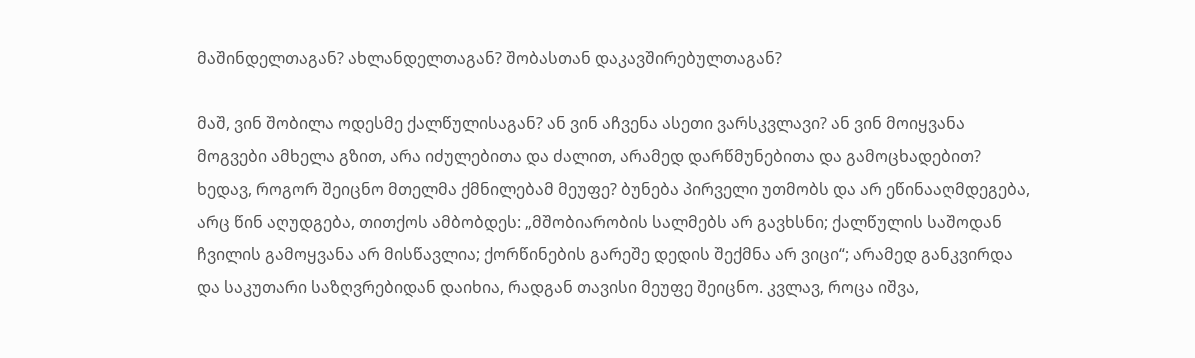მაშინდელთაგან? ახლანდელთაგან? შობასთან დაკავშირებულთაგან?

მაშ, ვინ შობილა ოდესმე ქალწულისაგან? ან ვინ აჩვენა ასეთი ვარსკვლავი? ან ვინ მოიყვანა მოგვები ამხელა გზით, არა იძულებითა და ძალით, არამედ დარწმუნებითა და გამოცხადებით? ხედავ, როგორ შეიცნო მთელმა ქმნილებამ მეუფე? ბუნება პირველი უთმობს და არ ეწინააღმდეგება, არც წინ აღუდგება, თითქოს ამბობდეს: „მშობიარობის სალმებს არ გავხსნი; ქალწულის საშოდან ჩვილის გამოყვანა არ მისწავლია; ქორწინების გარეშე დედის შექმნა არ ვიცი“; არამედ განკვირდა და საკუთარი საზღვრებიდან დაიხია, რადგან თავისი მეუფე შეიცნო. კვლავ, როცა იშვა,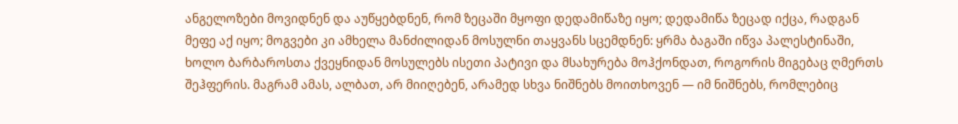ანგელოზები მოვიდნენ და აუწყებდნენ, რომ ზეცაში მყოფი დედამიწაზე იყო; დედამიწა ზეცად იქცა, რადგან მეფე აქ იყო; მოგვები კი ამხელა მანძილიდან მოსულნი თაყვანს სცემდნენ: ყრმა ბაგაში იწვა პალესტინაში, ხოლო ბარბაროსთა ქვეყნიდან მოსულებს ისეთი პატივი და მსახურება მოჰქონდათ, როგორის მიგებაც ღმერთს შეჰფერის. მაგრამ ამას, ალბათ, არ მიიღებენ, არამედ სხვა ნიშნებს მოითხოვენ — იმ ნიშნებს, რომლებიც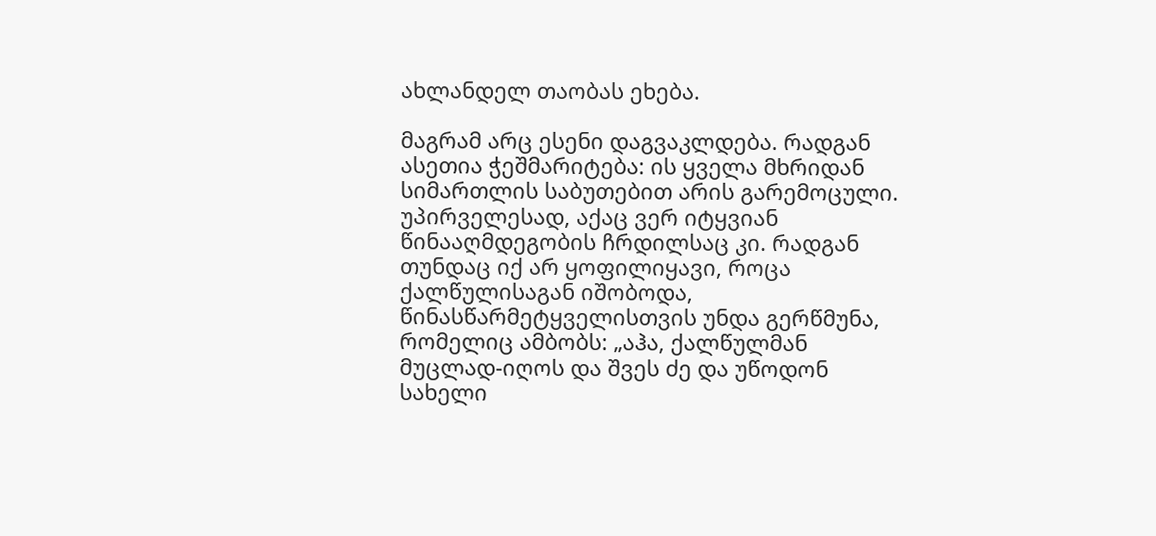ახლანდელ თაობას ეხება.

მაგრამ არც ესენი დაგვაკლდება. რადგან ასეთია ჭეშმარიტება: ის ყველა მხრიდან სიმართლის საბუთებით არის გარემოცული. უპირველესად, აქაც ვერ იტყვიან წინააღმდეგობის ჩრდილსაც კი. რადგან თუნდაც იქ არ ყოფილიყავი, როცა ქალწულისაგან იშობოდა, წინასწარმეტყველისთვის უნდა გერწმუნა, რომელიც ამბობს: „აჰა, ქალწულმან მუცლად-იღოს და შვეს ძე და უწოდონ სახელი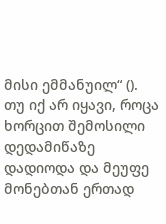მისი ემმანუილ“ (). თუ იქ არ იყავი, როცა ხორცით შემოსილი დედამიწაზე დადიოდა და მეუფე მონებთან ერთად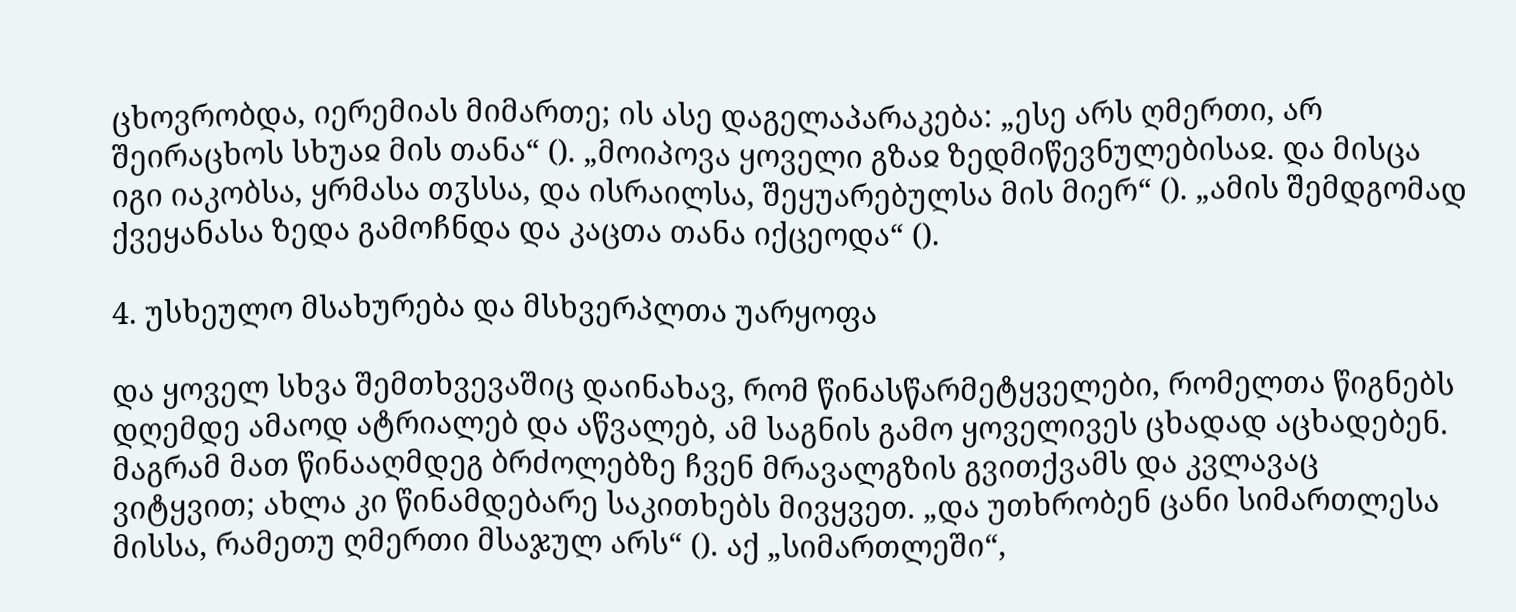ცხოვრობდა, იერემიას მიმართე; ის ასე დაგელაპარაკება: „ესე არს ღმერთი, არ შეირაცხოს სხუაჲ მის თანა“ (). „მოიპოვა ყოველი გზაჲ ზედმიწევნულებისაჲ. და მისცა იგი იაკობსა, ყრმასა თჳსსა, და ისრაილსა, შეყუარებულსა მის მიერ“ (). „ამის შემდგომად ქვეყანასა ზედა გამოჩნდა და კაცთა თანა იქცეოდა“ ().

4. უსხეულო მსახურება და მსხვერპლთა უარყოფა

და ყოველ სხვა შემთხვევაშიც დაინახავ, რომ წინასწარმეტყველები, რომელთა წიგნებს დღემდე ამაოდ ატრიალებ და აწვალებ, ამ საგნის გამო ყოველივეს ცხადად აცხადებენ. მაგრამ მათ წინააღმდეგ ბრძოლებზე ჩვენ მრავალგზის გვითქვამს და კვლავაც ვიტყვით; ახლა კი წინამდებარე საკითხებს მივყვეთ. „და უთხრობენ ცანი სიმართლესა მისსა, რამეთუ ღმერთი მსაჯულ არს“ (). აქ „სიმართლეში“,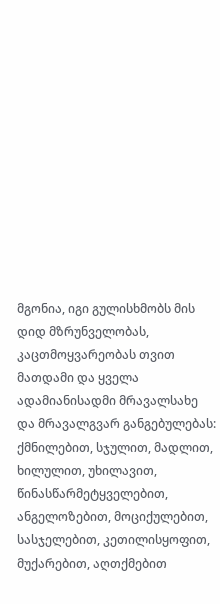მგონია, იგი გულისხმობს მის დიდ მზრუნველობას, კაცთმოყვარეობას თვით მათდამი და ყველა ადამიანისადმი მრავალსახე და მრავალგვარ განგებულებას: ქმნილებით, სჯულით, მადლით, ხილულით, უხილავით, წინასწარმეტყველებით, ანგელოზებით, მოციქულებით, სასჯელებით, კეთილისყოფით, მუქარებით, აღთქმებით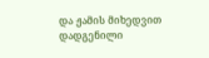და ჟამის მიხედვით დადგენილი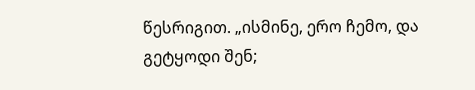წესრიგით. „ისმინე, ერო ჩემო, და გეტყოდი შენ;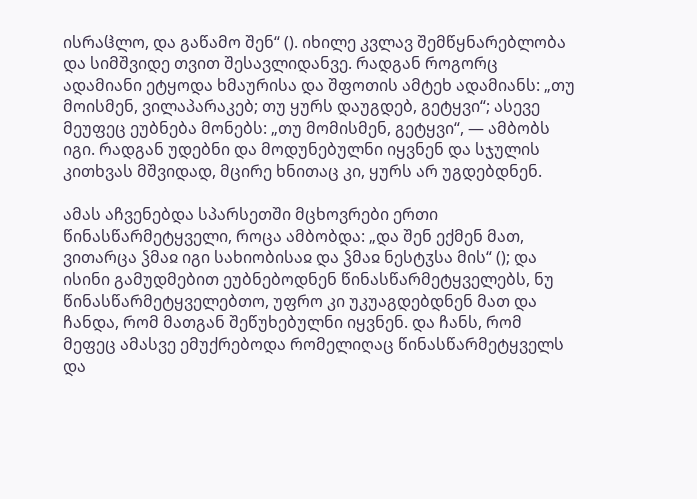ისრაჱლო, და გაწამო შენ“ (). იხილე კვლავ შემწყნარებლობა და სიმშვიდე თვით შესავლიდანვე. რადგან როგორც ადამიანი ეტყოდა ხმაურისა და შფოთის ამტეხ ადამიანს: „თუ მოისმენ, ვილაპარაკებ; თუ ყურს დაუგდებ, გეტყვი“; ასევე მეუფეც ეუბნება მონებს: „თუ მომისმენ, გეტყვი“, — ამბობს იგი. რადგან უდებნი და მოდუნებულნი იყვნენ და სჯულის კითხვას მშვიდად, მცირე ხნითაც კი, ყურს არ უგდებდნენ.

ამას აჩვენებდა სპარსეთში მცხოვრები ერთი წინასწარმეტყველი, როცა ამბობდა: „და შენ ექმენ მათ, ვითარცა ჴმაჲ იგი სახიობისაჲ და ჴმაჲ ნესტჳსა მის“ (); და ისინი გამუდმებით ეუბნებოდნენ წინასწარმეტყველებს, ნუ წინასწარმეტყველებთო, უფრო კი უკუაგდებდნენ მათ და ჩანდა, რომ მათგან შეწუხებულნი იყვნენ. და ჩანს, რომ მეფეც ამასვე ემუქრებოდა რომელიღაც წინასწარმეტყველს და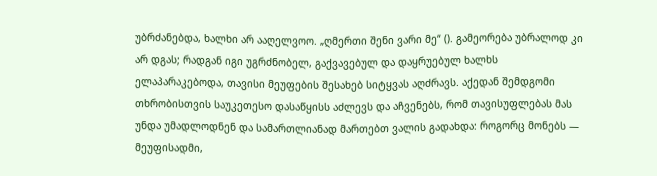უბრძანებდა, ხალხი არ ააღელვოო. „ღმერთი შენი ვარი მე“ (). გამეორება უბრალოდ კი არ დგას; რადგან იგი უგრძნობელ, გაქვავებულ და დაყრუებულ ხალხს ელაპარაკებოდა, თავისი მეუფების შესახებ სიტყვას აღძრავს. აქედან შემდგომი თხრობისთვის საუკეთესო დასაწყისს აძლევს და აჩვენებს, რომ თავისუფლებას მას უნდა უმადლოდნენ და სამართლიანად მართებთ ვალის გადახდა: როგორც მონებს — მეუფისადმი,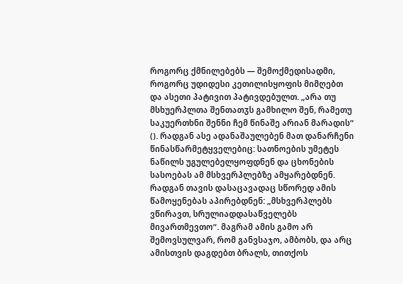როგორც ქმნილებებს — შემოქმედისადმი, როგორც უდიდესი კეთილისყოფის მიმღებთ და ასეთი პატივით პატივდებულთ. „არა თუ მსხუერპლთა შენთათჳს გამხილო შენ, რამეთუ საკუერთხნი შენნი ჩემ წინაშე არიან მარადის“ (). რადგან ასე ადანაშაულებენ მათ დანარჩენი წინასწარმეტყველებიც: სათნოების უმეტეს ნაწილს უგულებელყოფდნენ და ცხონების სასოებას ამ მსხვერპლებზე ამყარებდნენ. რადგან თავის დასაცავადაც სწორედ ამის წამოყენებას აპირებდნენ: „მსხვერპლებს ვწირავთ, სრულიადდასაწველებს მივართმევთო“. მაგრამ ამის გამო არ შემოვსულვარ, რომ განვსაჯო, ამბობს, და არც ამისთვის დაგდებთ ბრალს, თითქოს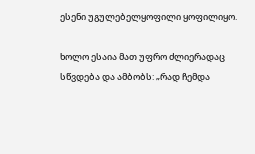ესენი უგულებელყოფილი ყოფილიყო.

ხოლო ესაია მათ უფრო ძლიერადაც სწვდება და ამბობს: „რად ჩემდა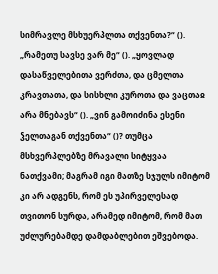სიმრავლე მსხუერპლთა თქვენთა?“ (). „რამეთუ სავსე ვარ მე“ (). „ყოვლად დასაწველებითა ვერძთა, და ცმელთა კრავთათა, და სისხლი კუროთა და ვაცთაჲ არა მნებავს“ (). „ვინ გამოიძინა ესენი ჴელთაგან თქვენთა“ ()? თუმცა მსხვერპლებზე მრავალი სიტყვაა ნათქვამი; მაგრამ იგი მათზე სჯულს იმიტომ კი არ ადგენს, რომ ეს უპირველესად თვითონ სურდა, არამედ იმიტომ, რომ მათ უძლურებამდე დამდაბლებით ეშვებოდა.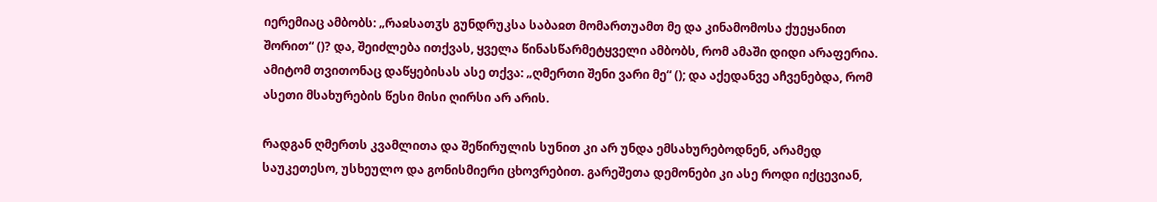იერემიაც ამბობს: „რაჲსათჳს გუნდრუკსა საბაჲთ მომართუამთ მე და კინამომოსა ქუეყანით შორით“ ()? და, შეიძლება ითქვას, ყველა წინასწარმეტყველი ამბობს, რომ ამაში დიდი არაფერია. ამიტომ თვითონაც დაწყებისას ასე თქვა: „ღმერთი შენი ვარი მე“ (); და აქედანვე აჩვენებდა, რომ ასეთი მსახურების წესი მისი ღირსი არ არის.

რადგან ღმერთს კვამლითა და შეწირულის სუნით კი არ უნდა ემსახურებოდნენ, არამედ საუკეთესო, უსხეულო და გონისმიერი ცხოვრებით. გარეშეთა დემონები კი ასე როდი იქცევიან,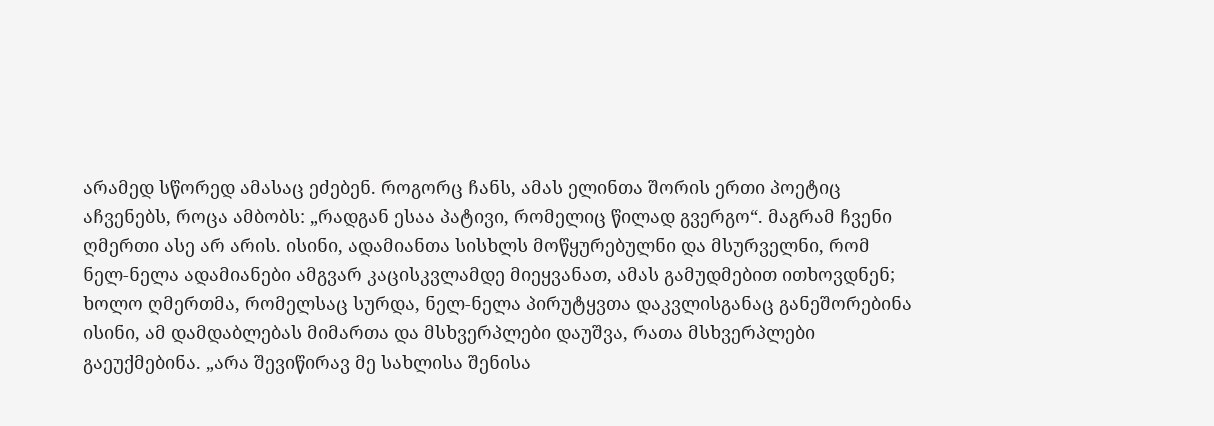არამედ სწორედ ამასაც ეძებენ. როგორც ჩანს, ამას ელინთა შორის ერთი პოეტიც აჩვენებს, როცა ამბობს: „რადგან ესაა პატივი, რომელიც წილად გვერგო“. მაგრამ ჩვენი ღმერთი ასე არ არის. ისინი, ადამიანთა სისხლს მოწყურებულნი და მსურველნი, რომ ნელ-ნელა ადამიანები ამგვარ კაცისკვლამდე მიეყვანათ, ამას გამუდმებით ითხოვდნენ; ხოლო ღმერთმა, რომელსაც სურდა, ნელ-ნელა პირუტყვთა დაკვლისგანაც განეშორებინა ისინი, ამ დამდაბლებას მიმართა და მსხვერპლები დაუშვა, რათა მსხვერპლები გაეუქმებინა. „არა შევიწირავ მე სახლისა შენისა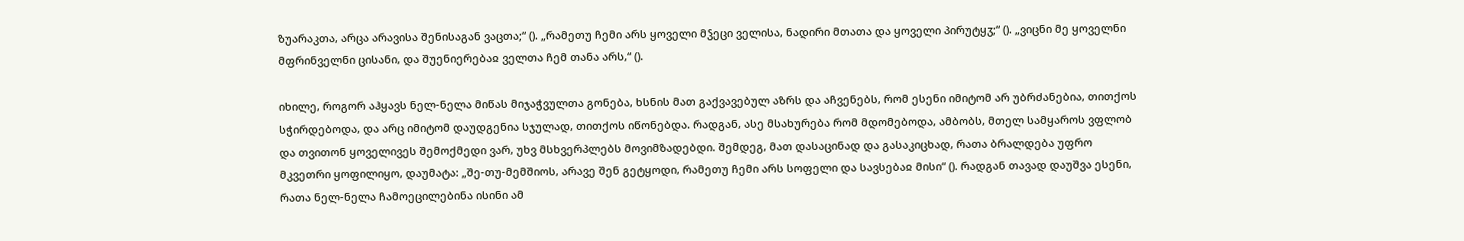ზუარაკთა, არცა არავისა შენისაგან ვაცთა;“ (). „რამეთუ ჩემი არს ყოველი მჴეცი ველისა, ნადირი მთათა და ყოველი პირუტყჳ;“ (). „ვიცნი მე ყოველნი მფრინველნი ცისანი, და შუენიერებაჲ ველთა ჩემ თანა არს,“ ().

იხილე, როგორ აჰყავს ნელ-ნელა მიწას მიჯაჭვულთა გონება, ხსნის მათ გაქვავებულ აზრს და აჩვენებს, რომ ესენი იმიტომ არ უბრძანებია, თითქოს სჭირდებოდა, და არც იმიტომ დაუდგენია სჯულად, თითქოს იწონებდა. რადგან, ასე მსახურება რომ მდომებოდა, ამბობს, მთელ სამყაროს ვფლობ და თვითონ ყოველივეს შემოქმედი ვარ, უხვ მსხვერპლებს მოვიმზადებდი. შემდეგ, მათ დასაცინად და გასაკიცხად, რათა ბრალდება უფრო მკვეთრი ყოფილიყო, დაუმატა: „შე-თუ-მემშიოს, არავე შენ გეტყოდი, რამეთუ ჩემი არს სოფელი და სავსებაჲ მისი“ (). რადგან თავად დაუშვა ესენი, რათა ნელ-ნელა ჩამოეცილებინა ისინი ამ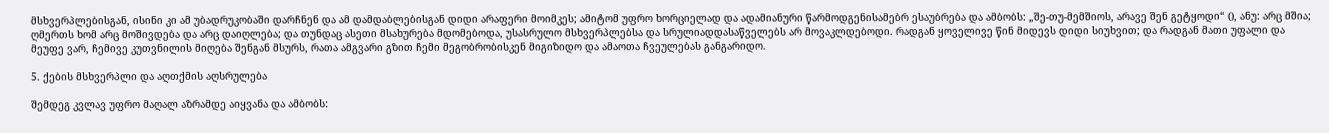მსხვერპლებისგან, ისინი კი ამ უბადრუკობაში დარჩნენ და ამ დამდაბლებისგან დიდი არაფერი მოიმკეს; ამიტომ უფრო ხორციელად და ადამიანური წარმოდგენისამებრ ესაუბრება და ამბობს: „შე-თუ-მემშიოს, არავე შენ გეტყოდი“ (), ანუ: არც მშია; ღმერთს ხომ არც მოშივდება და არც დაიღლება; და თუნდაც ასეთი მსახურება მდომებოდა, უსასრულო მსხვერპლებსა და სრულიადდასაწველებს არ მოვაკლდებოდი. რადგან ყოველივე წინ მიდევს დიდი სიუხვით; და რადგან მათი უფალი და მეუფე ვარ, ჩემივე კუთვნილის მიღება შენგან მსურს, რათა ამგვარი გზით ჩემი მეგობრობისკენ მიგიზიდო და ამაოთა ჩვეულებას განგარიდო.

5. ქების მსხვერპლი და აღთქმის აღსრულება

შემდეგ კვლავ უფრო მაღალ აზრამდე აიყვანა და ამბობს: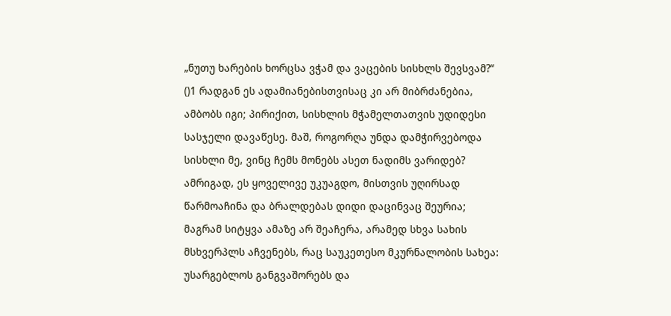„ნუთუ ხარების ხორცსა ვჭამ და ვაცების სისხლს შევსვამ?“ ()1 რადგან ეს ადამიანებისთვისაც კი არ მიბრძანებია, ამბობს იგი; პირიქით, სისხლის მჭამელთათვის უდიდესი სასჯელი დავაწესე. მაშ, როგორღა უნდა დამჭირვებოდა სისხლი მე, ვინც ჩემს მონებს ასეთ ნადიმს ვარიდებ? ამრიგად, ეს ყოველივე უკუაგდო, მისთვის უღირსად წარმოაჩინა და ბრალდებას დიდი დაცინვაც შეურია; მაგრამ სიტყვა ამაზე არ შეაჩერა, არამედ სხვა სახის მსხვერპლს აჩვენებს, რაც საუკეთესო მკურნალობის სახეა: უსარგებლოს განგვაშორებს და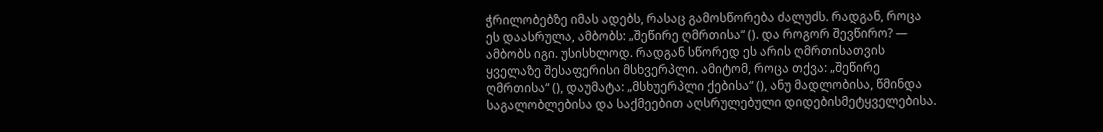ჭრილობებზე იმას ადებს, რასაც გამოსწორება ძალუძს. რადგან, როცა ეს დაასრულა, ამბობს: „შეწირე ღმრთისა“ (). და როგორ შევწირო? — ამბობს იგი. უსისხლოდ. რადგან სწორედ ეს არის ღმრთისათვის ყველაზე შესაფერისი მსხვერპლი. ამიტომ, როცა თქვა: „შეწირე ღმრთისა“ (), დაუმატა: „მსხუერპლი ქებისა“ (), ანუ მადლობისა, წმინდა საგალობლებისა და საქმეებით აღსრულებული დიდებისმეტყველებისა.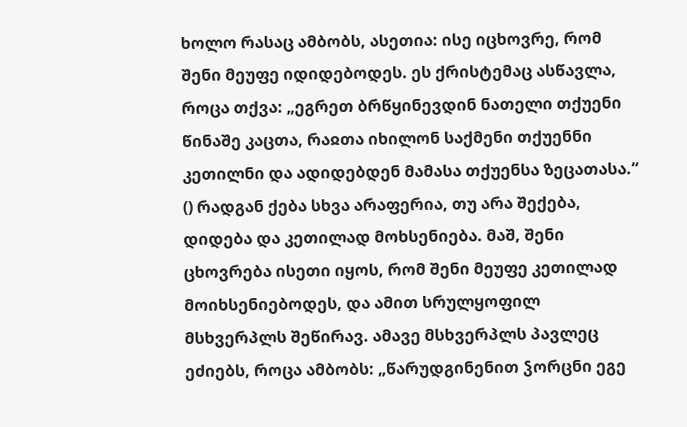ხოლო რასაც ამბობს, ასეთია: ისე იცხოვრე, რომ შენი მეუფე იდიდებოდეს. ეს ქრისტემაც ასწავლა, როცა თქვა: „ეგრეთ ბრწყინევდინ ნათელი თქუენი წინაშე კაცთა, რაჲთა იხილონ საქმენი თქუენნი კეთილნი და ადიდებდენ მამასა თქუენსა ზეცათასა.“ () რადგან ქება სხვა არაფერია, თუ არა შექება, დიდება და კეთილად მოხსენიება. მაშ, შენი ცხოვრება ისეთი იყოს, რომ შენი მეუფე კეთილად მოიხსენიებოდეს, და ამით სრულყოფილ მსხვერპლს შეწირავ. ამავე მსხვერპლს პავლეც ეძიებს, როცა ამბობს: „წარუდგინენით ჴორცნი ეგე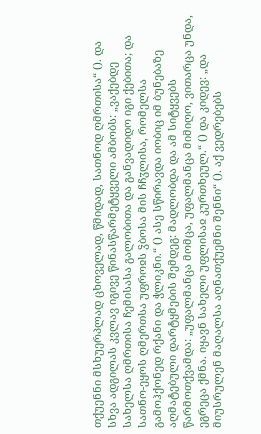თქუენნი მსხუერპლად ცხოველად, წმიდად, სათნოდ ღმრთისა“ (). და სხვა ადგილას კვლავ იგივე წინასწარმეტყველი ამბობს: „ვაქებდე სახელსა ღმრთისა ჩემისასა გალობითა და განვადიდო იგი ქებითა; და სათნო-ეყოს ღმერთსა უფროჲს ჴბოსა მის ჩჩჳლისა, რომელსა გამოჰქონედ რქანი და ჭლიკნი.“ () ასე სწირავდა იობიც იმ ბუნებაზე აღმატებული დარტყმების შემდეგ: მადლობდა და ამ სიტყვებს წარმოთქვამდა: „უფალმანცა მომცა, უფალმანცა მიმიღო, ვითარცა უნდა, ეგრეცა ქმნა. იყავნ სახელი უფლისაჲ კურთხეულ.“ () და კიდევ: „და მიუსრულენ მაღალსა აღნათქუემნი შენნი“ (). აქ ვედრებებს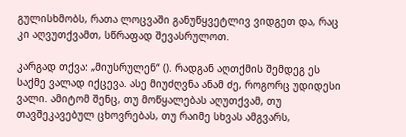გულისხმობს, რათა ლოცვაში განუწყვეტლივ ვიდგეთ და, რაც კი აღვუთქვამთ, სწრაფად შევასრულოთ.

კარგად თქვა: „მიუსრულენ“ (). რადგან აღთქმის შემდეგ ეს საქმე ვალად იქცევა. ასე მიუძღვნა ანამ ძე, როგორც უდიდესი ვალი. ამიტომ შენც, თუ მოწყალებას აღუთქვამ, თუ თავშეკავებულ ცხოვრებას, თუ რაიმე სხვას ამგვარს,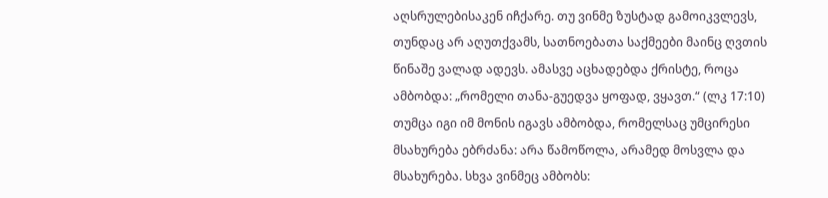აღსრულებისაკენ იჩქარე. თუ ვინმე ზუსტად გამოიკვლევს, თუნდაც არ აღუთქვამს, სათნოებათა საქმეები მაინც ღვთის წინაშე ვალად ადევს. ამასვე აცხადებდა ქრისტე, როცა ამბობდა: „რომელი თანა-გუედვა ყოფად, ვყავთ.“ (ლკ 17:10) თუმცა იგი იმ მონის იგავს ამბობდა, რომელსაც უმცირესი მსახურება ებრძანა: არა წამოწოლა, არამედ მოსვლა და მსახურება. სხვა ვინმეც ამბობს: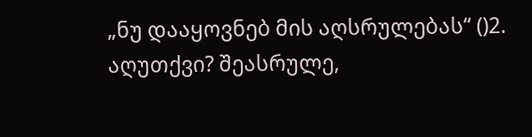„ნუ დააყოვნებ მის აღსრულებას“ ()2. აღუთქვი? შეასრულე,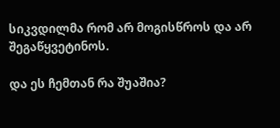სიკვდილმა რომ არ მოგისწროს და არ შეგაწყვეტინოს.

და ეს ჩემთან რა შუაშია?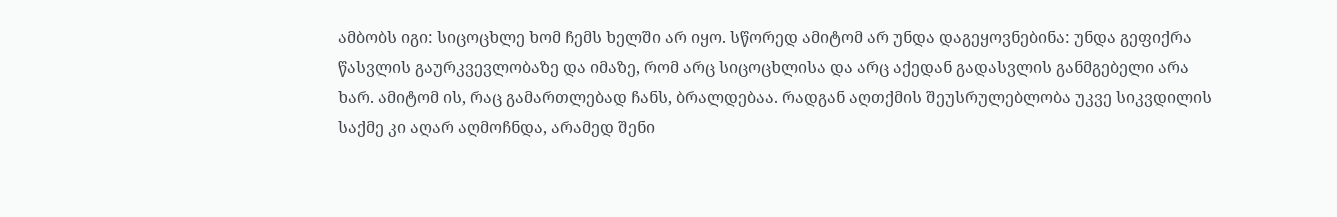ამბობს იგი: სიცოცხლე ხომ ჩემს ხელში არ იყო. სწორედ ამიტომ არ უნდა დაგეყოვნებინა: უნდა გეფიქრა წასვლის გაურკვევლობაზე და იმაზე, რომ არც სიცოცხლისა და არც აქედან გადასვლის განმგებელი არა ხარ. ამიტომ ის, რაც გამართლებად ჩანს, ბრალდებაა. რადგან აღთქმის შეუსრულებლობა უკვე სიკვდილის საქმე კი აღარ აღმოჩნდა, არამედ შენი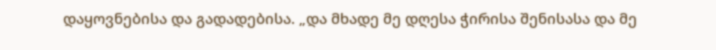დაყოვნებისა და გადადებისა. „და მხადე მე დღესა ჭირისა შენისასა და მე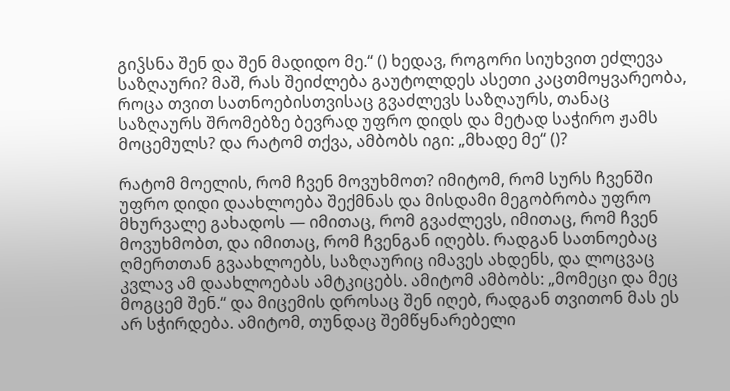გიჴსნა შენ და შენ მადიდო მე.“ () ხედავ, როგორი სიუხვით ეძლევა საზღაური? მაშ, რას შეიძლება გაუტოლდეს ასეთი კაცთმოყვარეობა, როცა თვით სათნოებისთვისაც გვაძლევს საზღაურს, თანაც საზღაურს შრომებზე ბევრად უფრო დიდს და მეტად საჭირო ჟამს მოცემულს? და რატომ თქვა, ამბობს იგი: „მხადე მე“ ()?

რატომ მოელის, რომ ჩვენ მოვუხმოთ? იმიტომ, რომ სურს ჩვენში უფრო დიდი დაახლოება შექმნას და მისდამი მეგობრობა უფრო მხურვალე გახადოს — იმითაც, რომ გვაძლევს, იმითაც, რომ ჩვენ მოვუხმობთ, და იმითაც, რომ ჩვენგან იღებს. რადგან სათნოებაც ღმერთთან გვაახლოებს, საზღაურიც იმავეს ახდენს, და ლოცვაც კვლავ ამ დაახლოებას ამტკიცებს. ამიტომ ამბობს: „მომეცი და მეც მოგცემ შენ.“ და მიცემის დროსაც შენ იღებ, რადგან თვითონ მას ეს არ სჭირდება. ამიტომ, თუნდაც შემწყნარებელი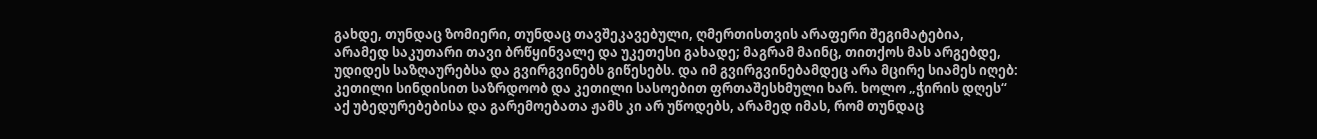გახდე, თუნდაც ზომიერი, თუნდაც თავშეკავებული, ღმერთისთვის არაფერი შეგიმატებია, არამედ საკუთარი თავი ბრწყინვალე და უკეთესი გახადე; მაგრამ მაინც, თითქოს მას არგებდე, უდიდეს საზღაურებსა და გვირგვინებს გიწესებს. და იმ გვირგვინებამდეც არა მცირე სიამეს იღებ: კეთილი სინდისით საზრდოობ და კეთილი სასოებით ფრთაშესხმული ხარ. ხოლო „ჭირის დღეს“ აქ უბედურებებისა და გარემოებათა ჟამს კი არ უწოდებს, არამედ იმას, რომ თუნდაც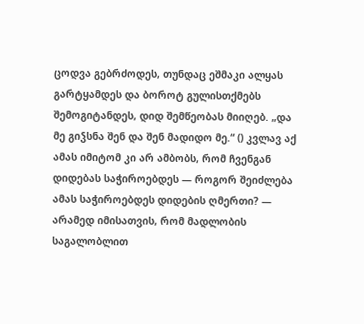ცოდვა გებრძოდეს, თუნდაც ეშმაკი ალყას გარტყამდეს და ბოროტ გულისთქმებს შემოგიტანდეს, დიდ შემწეობას მიიღებ. „და მე გიჴსნა შენ და შენ მადიდო მე.“ () კვლავ აქ ამას იმიტომ კი არ ამბობს, რომ ჩვენგან დიდებას საჭიროებდეს — როგორ შეიძლება ამას საჭიროებდეს დიდების ღმერთი? — არამედ იმისათვის, რომ მადლობის საგალობლით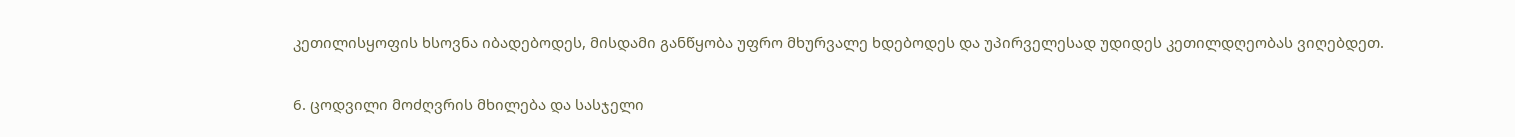კეთილისყოფის ხსოვნა იბადებოდეს, მისდამი განწყობა უფრო მხურვალე ხდებოდეს და უპირველესად უდიდეს კეთილდღეობას ვიღებდეთ.

6. ცოდვილი მოძღვრის მხილება და სასჯელი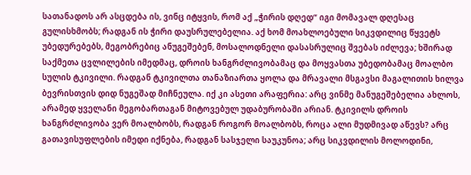სათანადოს არ ასცდება ის, ვინც იტყვის, რომ აქ „ჭირის დღედ“ იგი მომავალ დღესაც გულისხმობს; რადგან ის ჭირი დაუსრულებელია. აქ ხომ მოახლოებული სიკვდილიც წყვეტს უბედურებებს, მეგობრებიც ანუგეშებენ, მოსალოდნელი დასასრულიც შვებას იძლევა; ხშირად საქმეთა ცვლილების იმედმაც, დროის ხანგრძლივობამაც და მოყვასთა უბედობამაც მოალბო სულის ტკივილი. რადგან ტკივილთა თანაზიართა ყოლა და მრავალი მსგავსი მაგალითის ხილვა ბევრისთვის დიდ ნუგეშად მიჩნეულა. იქ კი ასეთი არაფერია: არც ვინმე მანუგეშებელია ახლოს, არამედ ყველანი მეგობართაგან მიტოვებულ უდაბურობაში არიან. ტკივილს დროის ხანგრძლივობა ვერ მოალბობს, რადგან როგორ მოალბობს, როცა ალი მუდმივად აწევს? არც გათავისუფლების იმედი იქნება, რადგან სასჯელი საუკუნოა; არც სიკვდილის მოლოდინი,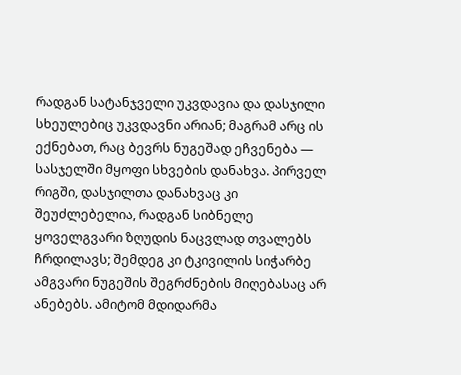რადგან სატანჯველი უკვდავია და დასჯილი სხეულებიც უკვდავნი არიან; მაგრამ არც ის ექნებათ, რაც ბევრს ნუგეშად ეჩვენება — სასჯელში მყოფი სხვების დანახვა. პირველ რიგში, დასჯილთა დანახვაც კი შეუძლებელია, რადგან სიბნელე ყოველგვარი ზღუდის ნაცვლად თვალებს ჩრდილავს; შემდეგ კი ტკივილის სიჭარბე ამგვარი ნუგეშის შეგრძნების მიღებასაც არ ანებებს. ამიტომ მდიდარმა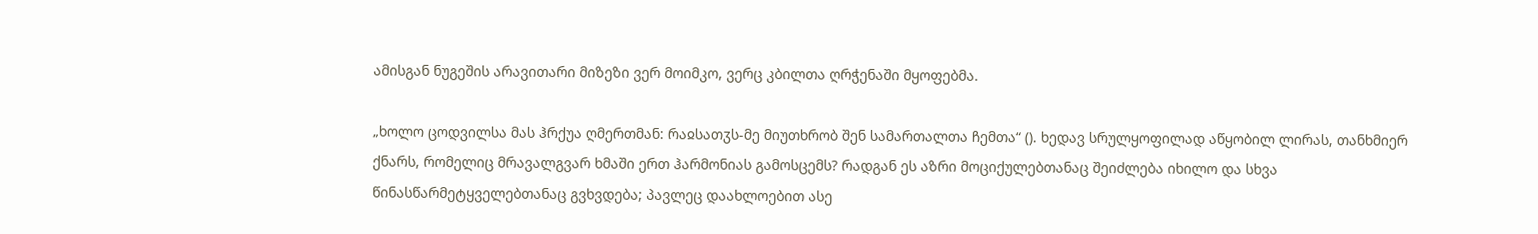ამისგან ნუგეშის არავითარი მიზეზი ვერ მოიმკო, ვერც კბილთა ღრჭენაში მყოფებმა.

„ხოლო ცოდვილსა მას ჰრქუა ღმერთმან: რაჲსათჳს-მე მიუთხრობ შენ სამართალთა ჩემთა“ (). ხედავ სრულყოფილად აწყობილ ლირას, თანხმიერ ქნარს, რომელიც მრავალგვარ ხმაში ერთ ჰარმონიას გამოსცემს? რადგან ეს აზრი მოციქულებთანაც შეიძლება იხილო და სხვა წინასწარმეტყველებთანაც გვხვდება; პავლეც დაახლოებით ასე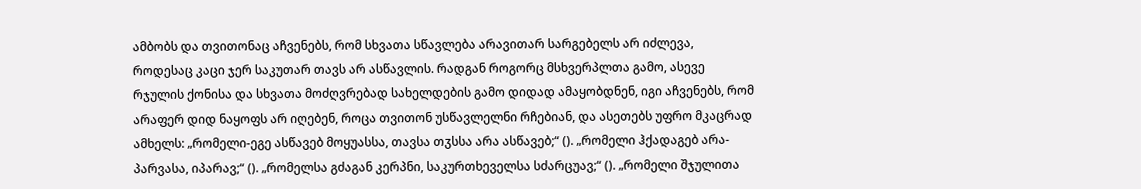ამბობს და თვითონაც აჩვენებს, რომ სხვათა სწავლება არავითარ სარგებელს არ იძლევა, როდესაც კაცი ჯერ საკუთარ თავს არ ასწავლის. რადგან როგორც მსხვერპლთა გამო, ასევე რჯულის ქონისა და სხვათა მოძღვრებად სახელდების გამო დიდად ამაყობდნენ, იგი აჩვენებს, რომ არაფერ დიდ ნაყოფს არ იღებენ, როცა თვითონ უსწავლელნი რჩებიან, და ასეთებს უფრო მკაცრად ამხელს: „რომელი-ეგე ასწავებ მოყუასსა, თავსა თჳსსა არა ასწავებ;“ (). „რომელი ჰქადაგებ არა-პარვასა, იპარავ;“ (). „რომელსა გძაგან კერპნი, საკურთხეველსა სძარცუავ;“ (). „რომელი შჯულითა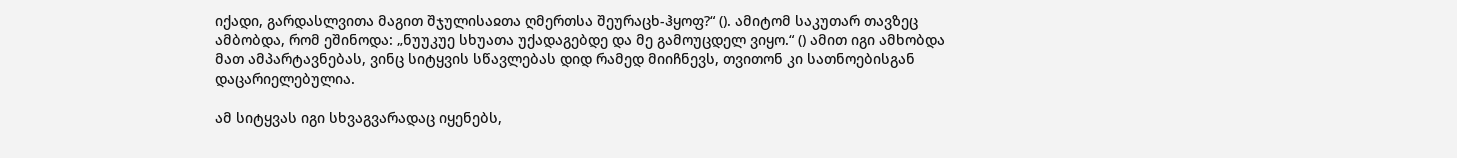იქადი, გარდასლვითა მაგით შჯულისაჲთა ღმერთსა შეურაცხ-ჰყოფ?“ (). ამიტომ საკუთარ თავზეც ამბობდა, რომ ეშინოდა: „ნუუკუე სხუათა უქადაგებდე და მე გამოუცდელ ვიყო.“ () ამით იგი ამხობდა მათ ამპარტავნებას, ვინც სიტყვის სწავლებას დიდ რამედ მიიჩნევს, თვითონ კი სათნოებისგან დაცარიელებულია.

ამ სიტყვას იგი სხვაგვარადაც იყენებს,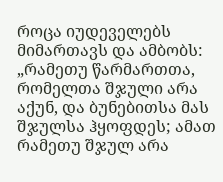როცა იუდეველებს მიმართავს და ამბობს: „რამეთუ წარმართთა, რომელთა შჯული არა აქუნ, და ბუნებითსა მას შჯულსა ჰყოფდეს; ამათ რამეთუ შჯულ არა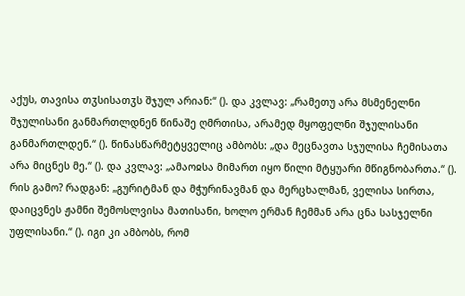აქუს, თავისა თჳსისათჳს შჯულ არიან:“ (). და კვლავ: „რამეთუ არა მსმენელნი შჯულისანი განმართლდნენ წინაშე ღმრთისა, არამედ მყოფელნი შჯულისანი განმართლდენ.“ (). წინასწარმეტყველიც ამბობს: „და მეცნავთა სჯულისა ჩემისათა არა მიცნეს მე.“ (). და კვლავ: „ამაოჲსა მიმართ იყო წილი მტყუარი მწიგნობართა.“ (). რის გამო? რადგან: „გურიტმან და მჭურინავმან და მერცხალმან, ველისა სირთა, დაიცვნეს ჟამნი შემოსლვისა მათისანი, ხოლო ერმან ჩემმან არა ცნა სასჯელნი უფლისანი.“ (). იგი კი ამბობს, რომ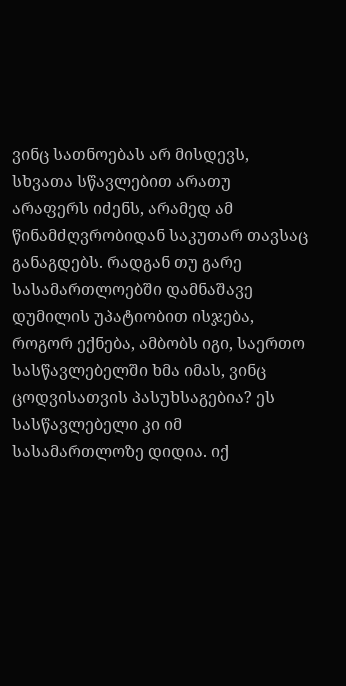ვინც სათნოებას არ მისდევს, სხვათა სწავლებით არათუ არაფერს იძენს, არამედ ამ წინამძღვრობიდან საკუთარ თავსაც განაგდებს. რადგან თუ გარე სასამართლოებში დამნაშავე დუმილის უპატიობით ისჯება, როგორ ექნება, ამბობს იგი, საერთო სასწავლებელში ხმა იმას, ვინც ცოდვისათვის პასუხსაგებია? ეს სასწავლებელი კი იმ სასამართლოზე დიდია. იქ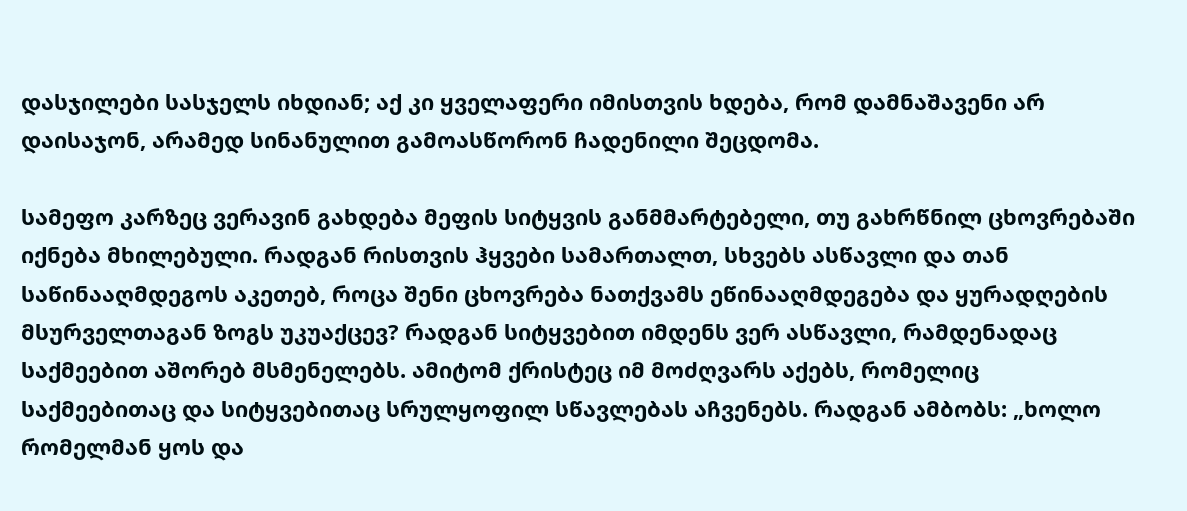დასჯილები სასჯელს იხდიან; აქ კი ყველაფერი იმისთვის ხდება, რომ დამნაშავენი არ დაისაჯონ, არამედ სინანულით გამოასწორონ ჩადენილი შეცდომა.

სამეფო კარზეც ვერავინ გახდება მეფის სიტყვის განმმარტებელი, თუ გახრწნილ ცხოვრებაში იქნება მხილებული. რადგან რისთვის ჰყვები სამართალთ, სხვებს ასწავლი და თან საწინააღმდეგოს აკეთებ, როცა შენი ცხოვრება ნათქვამს ეწინააღმდეგება და ყურადღების მსურველთაგან ზოგს უკუაქცევ? რადგან სიტყვებით იმდენს ვერ ასწავლი, რამდენადაც საქმეებით აშორებ მსმენელებს. ამიტომ ქრისტეც იმ მოძღვარს აქებს, რომელიც საქმეებითაც და სიტყვებითაც სრულყოფილ სწავლებას აჩვენებს. რადგან ამბობს: „ხოლო რომელმან ყოს და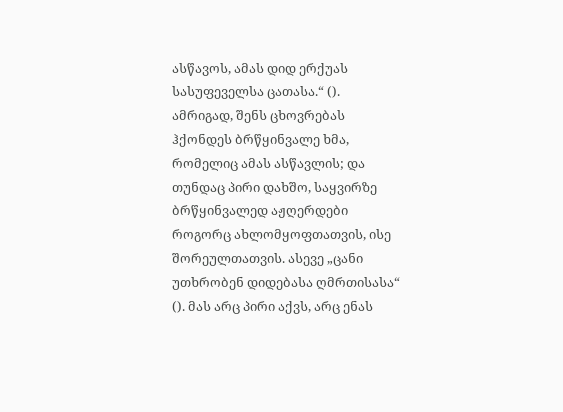ასწავოს, ამას დიდ ერქუას სასუფეველსა ცათასა.“ (). ამრიგად, შენს ცხოვრებას ჰქონდეს ბრწყინვალე ხმა, რომელიც ამას ასწავლის; და თუნდაც პირი დახშო, საყვირზე ბრწყინვალედ აჟღერდები როგორც ახლომყოფთათვის, ისე შორეულთათვის. ასევე „ცანი უთხრობენ დიდებასა ღმრთისასა“ (). მას არც პირი აქვს, არც ენას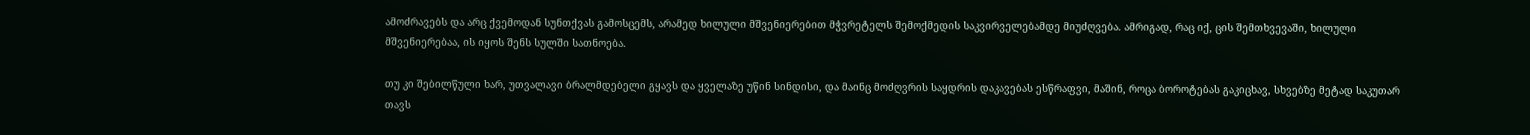ამოძრავებს და არც ქვემოდან სუნთქვას გამოსცემს, არამედ ხილული მშვენიერებით მჭვრეტელს შემოქმედის საკვირველებამდე მიუძღვება. ამრიგად, რაც იქ, ცის შემთხვევაში, ხილული მშვენიერებაა, ის იყოს შენს სულში სათნოება.

თუ კი შებილწული ხარ, უთვალავი ბრალმდებელი გყავს და ყველაზე უწინ სინდისი, და მაინც მოძღვრის საყდრის დაკავებას ესწრაფვი, მაშინ, როცა ბოროტებას გაკიცხავ, სხვებზე მეტად საკუთარ თავს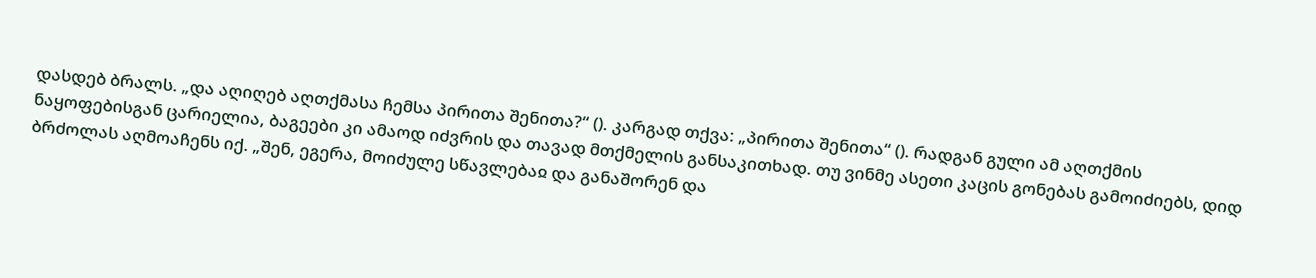დასდებ ბრალს. „და აღიღებ აღთქმასა ჩემსა პირითა შენითა?“ (). კარგად თქვა: „პირითა შენითა“ (). რადგან გული ამ აღთქმის ნაყოფებისგან ცარიელია, ბაგეები კი ამაოდ იძვრის და თავად მთქმელის განსაკითხად. თუ ვინმე ასეთი კაცის გონებას გამოიძიებს, დიდ ბრძოლას აღმოაჩენს იქ. „შენ, ეგერა, მოიძულე სწავლებაჲ და განაშორენ და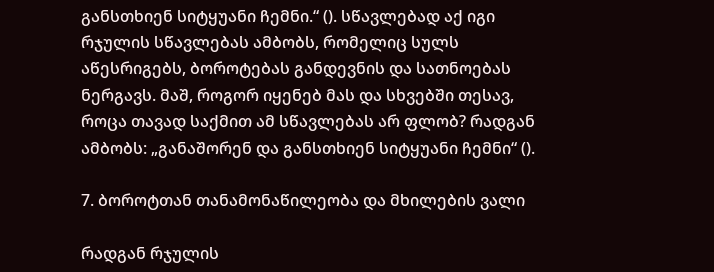განსთხიენ სიტყუანი ჩემნი.“ (). სწავლებად აქ იგი რჯულის სწავლებას ამბობს, რომელიც სულს აწესრიგებს, ბოროტებას განდევნის და სათნოებას ნერგავს. მაშ, როგორ იყენებ მას და სხვებში თესავ, როცა თავად საქმით ამ სწავლებას არ ფლობ? რადგან ამბობს: „განაშორენ და განსთხიენ სიტყუანი ჩემნი“ ().

7. ბოროტთან თანამონაწილეობა და მხილების ვალი

რადგან რჯულის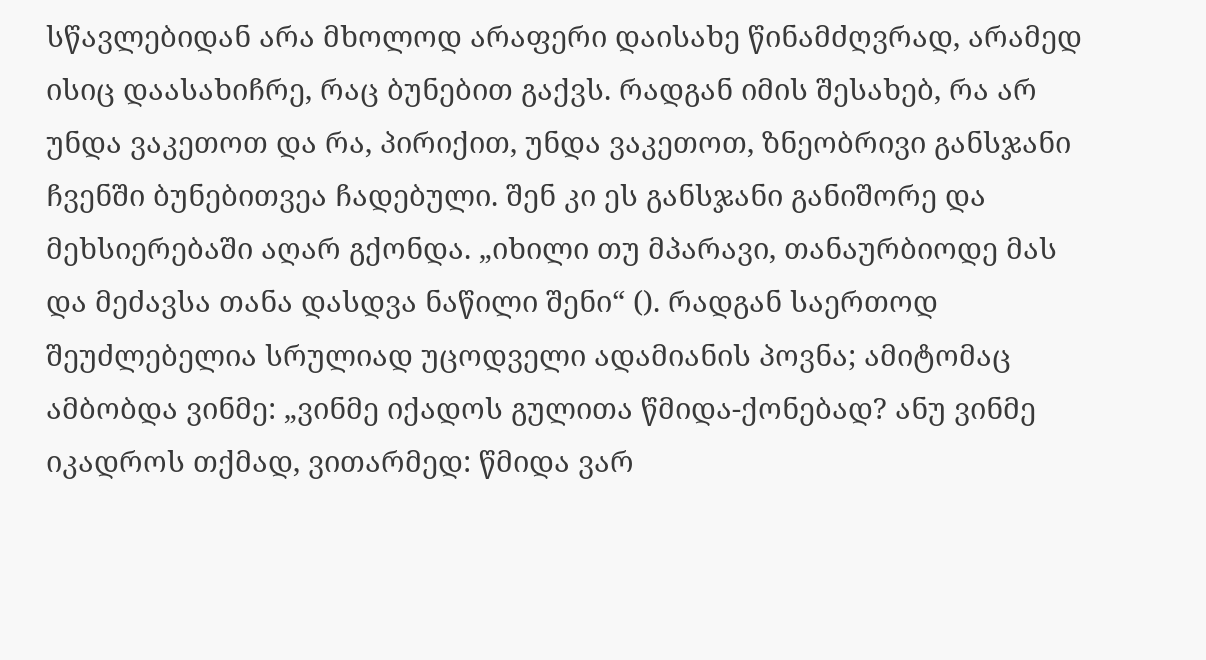სწავლებიდან არა მხოლოდ არაფერი დაისახე წინამძღვრად, არამედ ისიც დაასახიჩრე, რაც ბუნებით გაქვს. რადგან იმის შესახებ, რა არ უნდა ვაკეთოთ და რა, პირიქით, უნდა ვაკეთოთ, ზნეობრივი განსჯანი ჩვენში ბუნებითვეა ჩადებული. შენ კი ეს განსჯანი განიშორე და მეხსიერებაში აღარ გქონდა. „იხილი თუ მპარავი, თანაურბიოდე მას და მეძავსა თანა დასდვა ნაწილი შენი“ (). რადგან საერთოდ შეუძლებელია სრულიად უცოდველი ადამიანის პოვნა; ამიტომაც ამბობდა ვინმე: „ვინმე იქადოს გულითა წმიდა-ქონებად? ანუ ვინმე იკადროს თქმად, ვითარმედ: წმიდა ვარ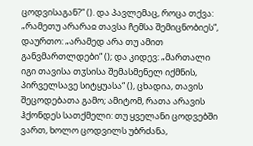ცოდვისაგან?“ (). და პავლემაც, როცა თქვა: „რამეთუ არარაჲ თავსა ჩემსა შემიცნობიეს“, დაურთო: „არამედ არა თუ ამით განვმართლდები“ (); და კიდევ: „მართალი იგი თავისა თჳსისა შემასმენელ იქმნის, პირველსავე სიტყუასა“ (), ცხადია, თავის შეცოდებათა გამო; ამიტომ, რათა არავის ჰქონდეს სათქმელი: თუ ყველანი ცოდვებში ვართ, ხოლო ცოდვილს უბრძანა,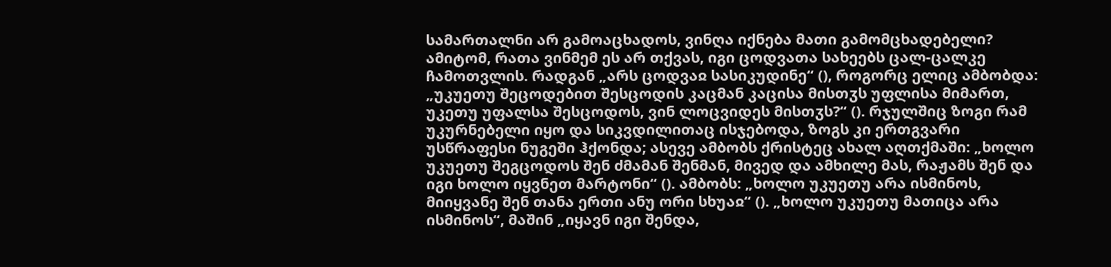სამართალნი არ გამოაცხადოს, ვინღა იქნება მათი გამომცხადებელი? ამიტომ, რათა ვინმემ ეს არ თქვას, იგი ცოდვათა სახეებს ცალ-ცალკე ჩამოთვლის. რადგან „არს ცოდვაჲ სასიკუდინე“ (), როგორც ელიც ამბობდა: „უკუეთუ შეცოდებით შესცოდის კაცმან კაცისა მისთჳს უფლისა მიმართ, უკეთუ უფალსა შესცოდოს, ვინ ლოცვიდეს მისთჳს?“ (). რჯულშიც ზოგი რამ უკურნებელი იყო და სიკვდილითაც ისჯებოდა, ზოგს კი ერთგვარი უსწრაფესი ნუგეში ჰქონდა; ასევე ამბობს ქრისტეც ახალ აღთქმაში: „ხოლო უკუეთუ შეგცოდოს შენ ძმამან შენმან, მივედ და ამხილე მას, რაჟამს შენ და იგი ხოლო იყვნეთ მარტონი“ (). ამბობს: „ხოლო უკუეთუ არა ისმინოს, მიიყვანე შენ თანა ერთი ანუ ორი სხუაჲ“ (). „ხოლო უკუეთუ მათიცა არა ისმინოს“, მაშინ „იყავნ იგი შენდა,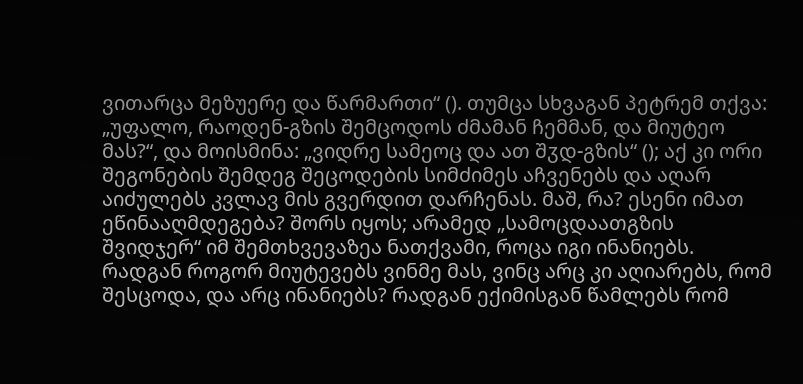ვითარცა მეზუერე და წარმართი“ (). თუმცა სხვაგან პეტრემ თქვა: „უფალო, რაოდენ-გზის შემცოდოს ძმამან ჩემმან, და მიუტეო მას?“, და მოისმინა: „ვიდრე სამეოც და ათ შჳდ-გზის“ (); აქ კი ორი შეგონების შემდეგ შეცოდების სიმძიმეს აჩვენებს და აღარ აიძულებს კვლავ მის გვერდით დარჩენას. მაშ, რა? ესენი იმათ ეწინააღმდეგება? შორს იყოს; არამედ „სამოცდაათგზის შვიდჯერ“ იმ შემთხვევაზეა ნათქვამი, როცა იგი ინანიებს. რადგან როგორ მიუტევებს ვინმე მას, ვინც არც კი აღიარებს, რომ შესცოდა, და არც ინანიებს? რადგან ექიმისგან წამლებს რომ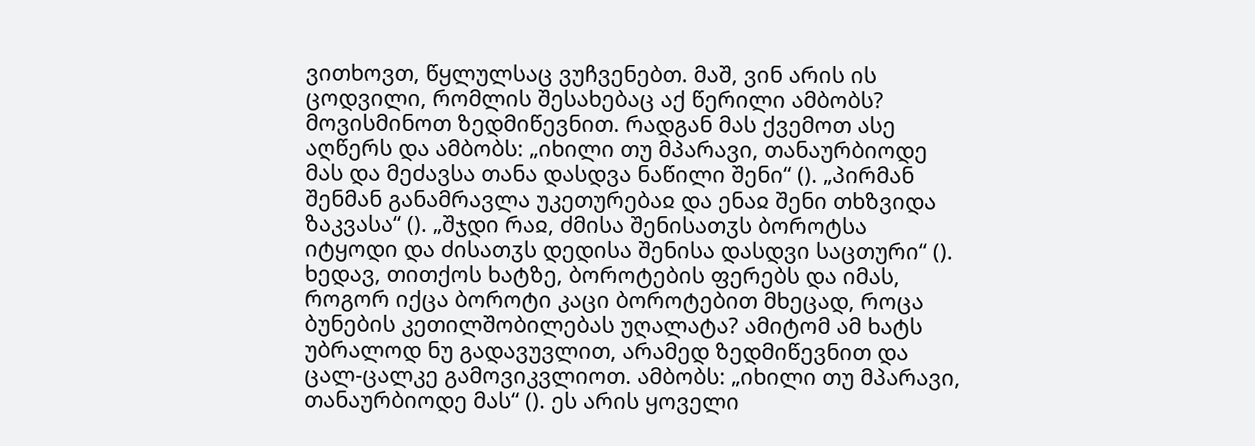ვითხოვთ, წყლულსაც ვუჩვენებთ. მაშ, ვინ არის ის ცოდვილი, რომლის შესახებაც აქ წერილი ამბობს? მოვისმინოთ ზედმიწევნით. რადგან მას ქვემოთ ასე აღწერს და ამბობს: „იხილი თუ მპარავი, თანაურბიოდე მას და მეძავსა თანა დასდვა ნაწილი შენი“ (). „პირმან შენმან განამრავლა უკეთურებაჲ და ენაჲ შენი თხზვიდა ზაკვასა“ (). „შჯდი რაჲ, ძმისა შენისათჳს ბოროტსა იტყოდი და ძისათჳს დედისა შენისა დასდვი საცთური“ (). ხედავ, თითქოს ხატზე, ბოროტების ფერებს და იმას, როგორ იქცა ბოროტი კაცი ბოროტებით მხეცად, როცა ბუნების კეთილშობილებას უღალატა? ამიტომ ამ ხატს უბრალოდ ნუ გადავუვლით, არამედ ზედმიწევნით და ცალ-ცალკე გამოვიკვლიოთ. ამბობს: „იხილი თუ მპარავი, თანაურბიოდე მას“ (). ეს არის ყოველი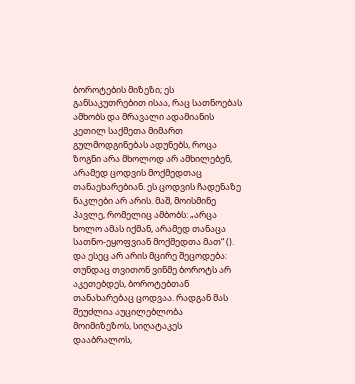ბოროტების მიზეზი; ეს განსაკუთრებით ისაა, რაც სათნოებას ამხობს და მრავალი ადამიანის კეთილ საქმეთა მიმართ გულმოდგინებას ადუნებს, როცა ზოგნი არა მხოლოდ არ ამხილებენ, არამედ ცოდვის მოქმედთაც თანაეხარებიან. ეს ცოდვის ჩადენაზე ნაკლები არ არის. მაშ, მოისმინე პავლე, რომელიც ამბობს: „არცა ხოლო ამას იქმან, არამედ თანაცა სათნო-ეყოფვიან მოქმედთა მათ“ (). და ესეც არ არის მცირე შეცოდება: თუნდაც თვითონ ვინმე ბოროტს არ აკეთებდეს, ბოროტებთან თანახარებაც ცოდვაა. რადგან მას შეუძლია აუცილებლობა მოიმიზეზოს, სიღატაკეს დააბრალოს,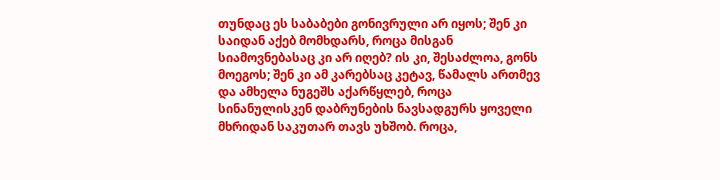თუნდაც ეს საბაბები გონივრული არ იყოს; შენ კი საიდან აქებ მომხდარს, როცა მისგან სიამოვნებასაც კი არ იღებ? ის კი, შესაძლოა, გონს მოეგოს; შენ კი ამ კარებსაც კეტავ, წამალს ართმევ და ამხელა ნუგეშს აქარწყლებ, როცა სინანულისკენ დაბრუნების ნავსადგურს ყოველი მხრიდან საკუთარ თავს უხშობ. როცა,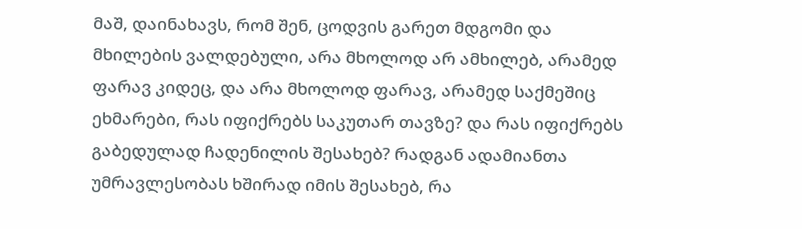მაშ, დაინახავს, რომ შენ, ცოდვის გარეთ მდგომი და მხილების ვალდებული, არა მხოლოდ არ ამხილებ, არამედ ფარავ კიდეც, და არა მხოლოდ ფარავ, არამედ საქმეშიც ეხმარები, რას იფიქრებს საკუთარ თავზე? და რას იფიქრებს გაბედულად ჩადენილის შესახებ? რადგან ადამიანთა უმრავლესობას ხშირად იმის შესახებ, რა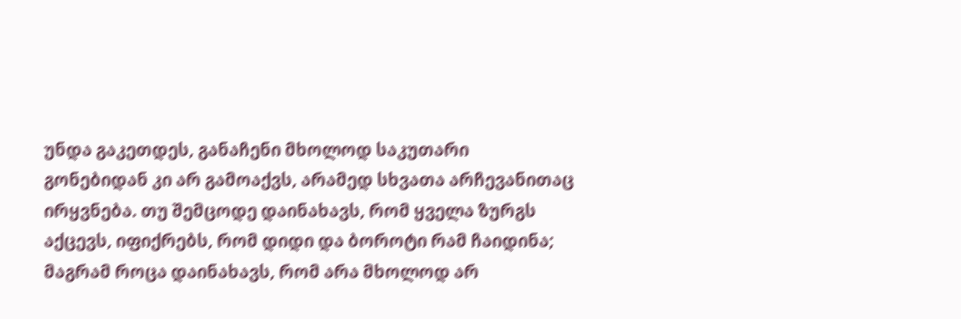უნდა გაკეთდეს, განაჩენი მხოლოდ საკუთარი გონებიდან კი არ გამოაქვს, არამედ სხვათა არჩევანითაც ირყვნება. თუ შემცოდე დაინახავს, რომ ყველა ზურგს აქცევს, იფიქრებს, რომ დიდი და ბოროტი რამ ჩაიდინა; მაგრამ როცა დაინახავს, რომ არა მხოლოდ არ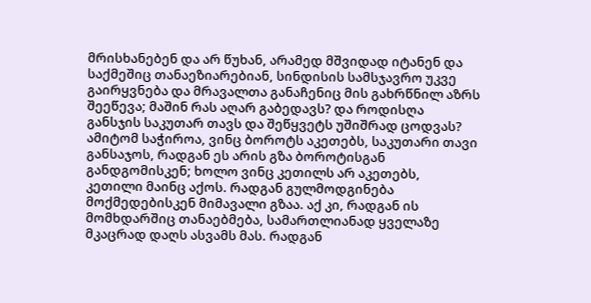მრისხანებენ და არ წუხან, არამედ მშვიდად იტანენ და საქმეშიც თანაეზიარებიან, სინდისის სამსჯავრო უკვე გაირყვნება და მრავალთა განაჩენიც მის გახრწნილ აზრს შეეწევა; მაშინ რას აღარ გაბედავს? და როდისღა განსჯის საკუთარ თავს და შეწყვეტს უშიშრად ცოდვას? ამიტომ საჭიროა, ვინც ბოროტს აკეთებს, საკუთარი თავი განსაჯოს, რადგან ეს არის გზა ბოროტისგან განდგომისკენ; ხოლო ვინც კეთილს არ აკეთებს, კეთილი მაინც აქოს. რადგან გულმოდგინება მოქმედებისკენ მიმავალი გზაა. აქ კი, რადგან ის მომხდარშიც თანაებმება, სამართლიანად ყველაზე მკაცრად დაღს ასვამს მას. რადგან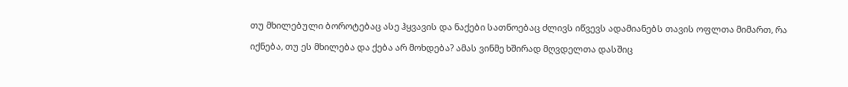თუ მხილებული ბოროტებაც ასე ჰყვავის და ნაქები სათნოებაც ძლივს იწვევს ადამიანებს თავის ოფლთა მიმართ, რა იქნება, თუ ეს მხილება და ქება არ მოხდება? ამას ვინმე ხშირად მღვდელთა დასშიც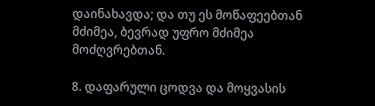დაინახავდა; და თუ ეს მოწაფეებთან მძიმეა, ბევრად უფრო მძიმეა მოძღვრებთან.

8. დაფარული ცოდვა და მოყვასის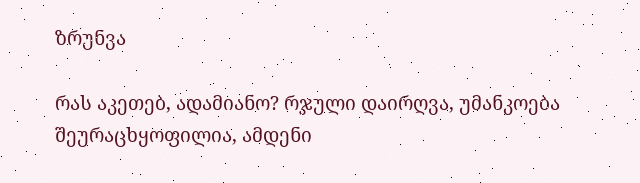ზრუნვა

რას აკეთებ, ადამიანო? რჯული დაირღვა, უმანკოება შეურაცხყოფილია, ამდენი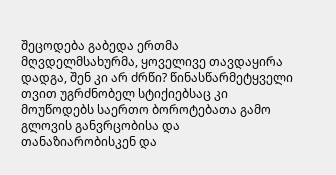შეცოდება გაბედა ერთმა მღვდელმსახურმა, ყოველივე თავდაყირა დადგა, შენ კი არ ძრწი? წინასწარმეტყველი თვით უგრძნობელ სტიქიებსაც კი მოუწოდებს საერთო ბოროტებათა გამო გლოვის განვრცობისა და თანაზიარობისკენ და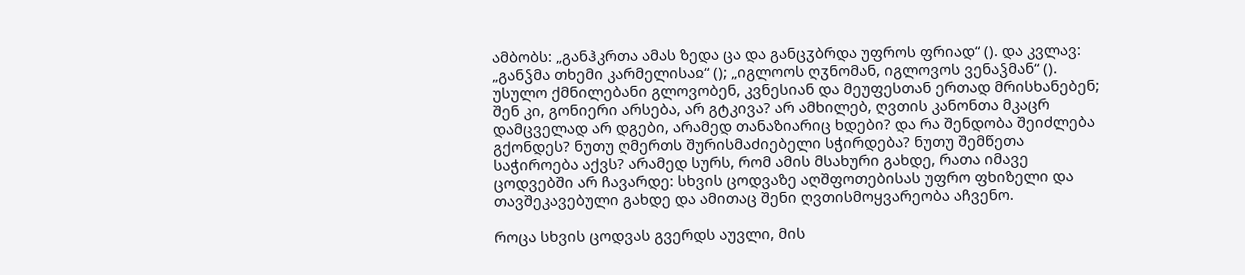ამბობს: „განჰკრთა ამას ზედა ცა და განცჳბრდა უფროს ფრიად“ (). და კვლავ: „განჴმა თხემი კარმელისაჲ“ (); „იგლოოს ღჳნომან, იგლოვოს ვენაჴმან“ (). უსულო ქმნილებანი გლოვობენ, კვნესიან და მეუფესთან ერთად მრისხანებენ; შენ კი, გონიერი არსება, არ გტკივა? არ ამხილებ, ღვთის კანონთა მკაცრ დამცველად არ დგები, არამედ თანაზიარიც ხდები? და რა შენდობა შეიძლება გქონდეს? ნუთუ ღმერთს შურისმაძიებელი სჭირდება? ნუთუ შემწეთა საჭიროება აქვს? არამედ სურს, რომ ამის მსახური გახდე, რათა იმავე ცოდვებში არ ჩავარდე: სხვის ცოდვაზე აღშფოთებისას უფრო ფხიზელი და თავშეკავებული გახდე და ამითაც შენი ღვთისმოყვარეობა აჩვენო.

როცა სხვის ცოდვას გვერდს აუვლი, მის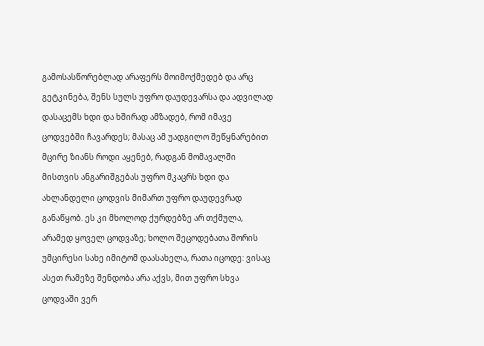გამოსასწორებლად არაფერს მოიმოქმედებ და არც გეტკინება, შენს სულს უფრო დაუდევარსა და ადვილად დასაცემს ხდი და ხშირად ამზადებ, რომ იმავე ცოდვებში ჩავარდეს; მასაც ამ უადგილო შეწყნარებით მცირე ზიანს როდი აყენებ, რადგან მომავალში მისთვის ანგარიშგებას უფრო მკაცრს ხდი და ახლანდელი ცოდვის მიმართ უფრო დაუდევრად განაწყობ. ეს კი მხოლოდ ქურდებზე არ თქმულა, არამედ ყოველ ცოდვაზე; ხოლო შეცოდებათა შორის უმცირესი სახე იმიტომ დაასახელა, რათა იცოდე: ვისაც ასეთ რამეზე შენდობა არა აქვს, მით უფრო სხვა ცოდვაში ვერ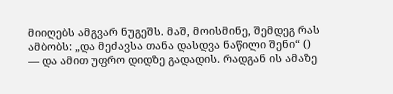მიიღებს ამგვარ ნუგეშს. მაშ, მოისმინე, შემდეგ რას ამბობს: „და მეძავსა თანა დასდვა ნაწილი შენი“ () — და ამით უფრო დიდზე გადადის. რადგან ის ამაზე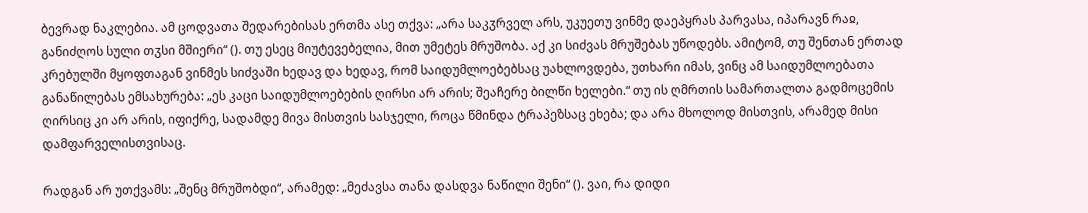ბევრად ნაკლებია. ამ ცოდვათა შედარებისას ერთმა ასე თქვა: „არა საკჳრველ არს, უკუეთუ ვინმე დაეპყრას პარვასა, იპარავნ რაჲ, განიძღოს სული თჳსი მშიერი“ (). თუ ესეც მიუტევებელია, მით უმეტეს მრუშობა. აქ კი სიძვას მრუშებას უწოდებს. ამიტომ, თუ შენთან ერთად კრებულში მყოფთაგან ვინმეს სიძვაში ხედავ და ხედავ, რომ საიდუმლოებებსაც უახლოვდება, უთხარი იმას, ვინც ამ საიდუმლოებათა განაწილებას ემსახურება: „ეს კაცი საიდუმლოებების ღირსი არ არის; შეაჩერე ბილწი ხელები.“ თუ ის ღმრთის სამართალთა გადმოცემის ღირსიც კი არ არის, იფიქრე, სადამდე მივა მისთვის სასჯელი, როცა წმინდა ტრაპეზსაც ეხება; და არა მხოლოდ მისთვის, არამედ მისი დამფარველისთვისაც.

რადგან არ უთქვამს: „შენც მრუშობდი“, არამედ: „მეძავსა თანა დასდვა ნაწილი შენი“ (). ვაი, რა დიდი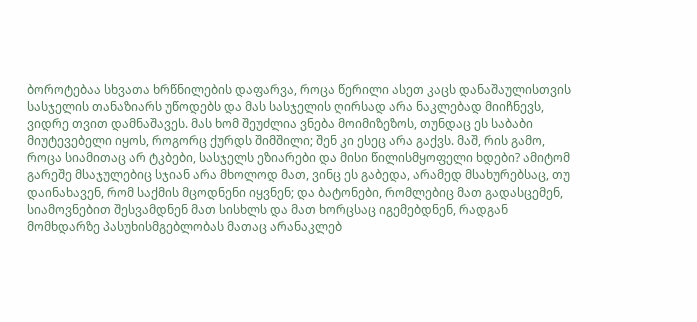ბოროტებაა სხვათა ხრწნილების დაფარვა, როცა წერილი ასეთ კაცს დანაშაულისთვის სასჯელის თანაზიარს უწოდებს და მას სასჯელის ღირსად არა ნაკლებად მიიჩნევს, ვიდრე თვით დამნაშავეს. მას ხომ შეუძლია ვნება მოიმიზეზოს, თუნდაც ეს საბაბი მიუტევებელი იყოს, როგორც ქურდს შიმშილი; შენ კი ესეც არა გაქვს. მაშ, რის გამო, როცა სიამითაც არ ტკბები, სასჯელს ეზიარები და მისი წილისმყოფელი ხდები? ამიტომ გარეშე მსაჯულებიც სჯიან არა მხოლოდ მათ, ვინც ეს გაბედა, არამედ მსახურებსაც, თუ დაინახავენ, რომ საქმის მცოდნენი იყვნენ; და ბატონები, რომლებიც მათ გადასცემენ, სიამოვნებით შესვამდნენ მათ სისხლს და მათ ხორცსაც იგემებდნენ, რადგან მომხდარზე პასუხისმგებლობას მათაც არანაკლებ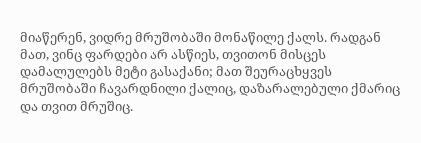მიაწერენ, ვიდრე მრუშობაში მონაწილე ქალს. რადგან მათ, ვინც ფარდები არ ასწიეს, თვითონ მისცეს დამალულებს მეტი გასაქანი; მათ შეურაცხყვეს მრუშობაში ჩავარდნილი ქალიც, დაზარალებული ქმარიც და თვით მრუშიც.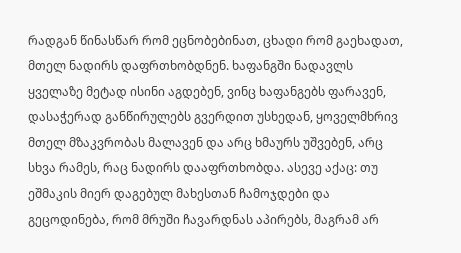რადგან წინასწარ რომ ეცნობებინათ, ცხადი რომ გაეხადათ, მთელ ნადირს დაფრთხობდნენ. ხაფანგში ნადავლს ყველაზე მეტად ისინი აგდებენ, ვინც ხაფანგებს ფარავენ, დასაჭერად განწირულებს გვერდით უსხედან, ყოველმხრივ მთელ მზაკვრობას მალავენ და არც ხმაურს უშვებენ, არც სხვა რამეს, რაც ნადირს დააფრთხობდა. ასევე აქაც: თუ ეშმაკის მიერ დაგებულ მახესთან ჩამოჯდები და გეცოდინება, რომ მრუში ჩავარდნას აპირებს, მაგრამ არ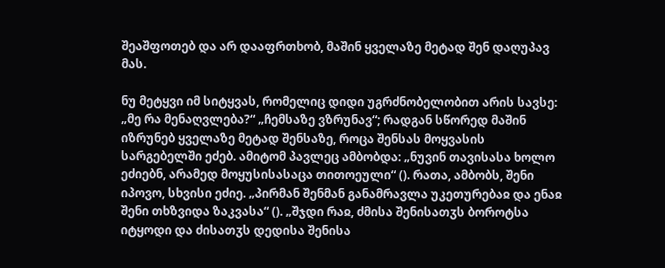შეაშფოთებ და არ დააფრთხობ, მაშინ ყველაზე მეტად შენ დაღუპავ მას.

ნუ მეტყვი იმ სიტყვას, რომელიც დიდი უგრძნობელობით არის სავსე: „მე რა მენაღვლება?“ „ჩემსაზე ვზრუნავ“; რადგან სწორედ მაშინ იზრუნებ ყველაზე მეტად შენსაზე, როცა შენსას მოყვასის სარგებელში ეძებ. ამიტომ პავლეც ამბობდა: „ნუვინ თავისასა ხოლო ეძიებნ, არამედ მოყუსისასაცა თითოეული“ (). რათა, ამბობს, შენი იპოვო, სხვისი ეძიე. „პირმან შენმან განამრავლა უკეთურებაჲ და ენაჲ შენი თხზვიდა ზაკვასა“ (). „შჯდი რაჲ, ძმისა შენისათჳს ბოროტსა იტყოდი და ძისათჳს დედისა შენისა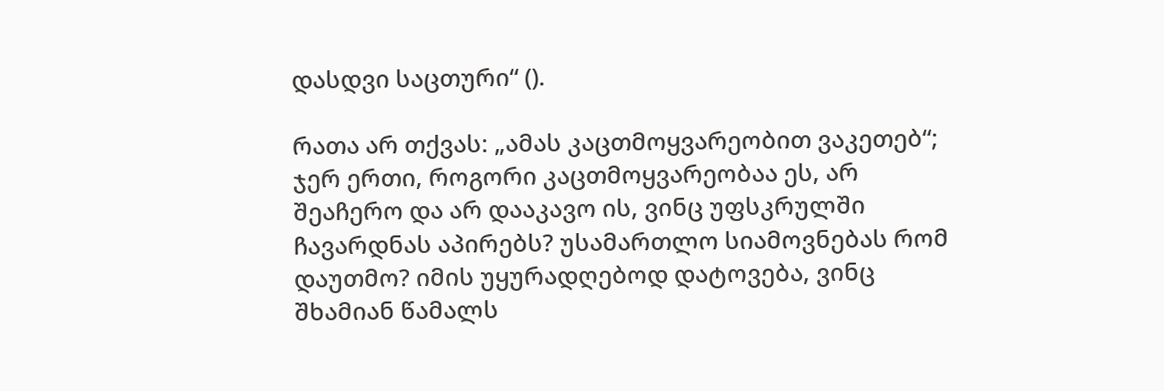დასდვი საცთური“ ().

რათა არ თქვას: „ამას კაცთმოყვარეობით ვაკეთებ“; ჯერ ერთი, როგორი კაცთმოყვარეობაა ეს, არ შეაჩერო და არ დააკავო ის, ვინც უფსკრულში ჩავარდნას აპირებს? უსამართლო სიამოვნებას რომ დაუთმო? იმის უყურადღებოდ დატოვება, ვინც შხამიან წამალს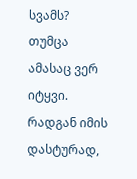სვამს? თუმცა ამასაც ვერ იტყვი. რადგან იმის დასტურად,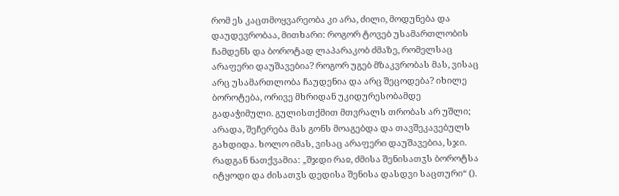რომ ეს კაცთმოყვარეობა კი არა, ძილი, მოდუნება და დაუდევრობაა, მითხარი: როგორ ტოვებ უსამართლობის ჩამდენს და ბოროტად ლაპარაკობ ძმაზე, რომელსაც არაფერი დაუშავებია? როგორ უგებ მზაკვრობას მას, ვისაც არც უსამართლობა ჩაუდენია და არც შეცოდება? იხილე ბოროტება, ორივე მხრიდან უკიდურესობამდე გადაჭიმული. გულისთქმით მთვრალს თრობას არ უშლი; არადა, შეჩერება მას გონს მოაგებდა და თავშეკავებულს გახდიდა. ხოლო იმას, ვისაც არაფერი დაუშავებია, სჯი. რადგან ნათქვამია: „შჯდი რაჲ, ძმისა შენისათჳს ბოროტსა იტყოდი და ძისათჳს დედისა შენისა დასდვი საცთური“ ().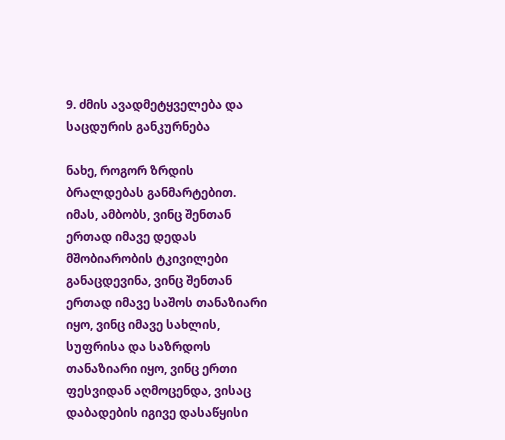9. ძმის ავადმეტყველება და საცდურის განკურნება

ნახე, როგორ ზრდის ბრალდებას განმარტებით. იმას, ამბობს, ვინც შენთან ერთად იმავე დედას მშობიარობის ტკივილები განაცდევინა, ვინც შენთან ერთად იმავე საშოს თანაზიარი იყო, ვინც იმავე სახლის, სუფრისა და საზრდოს თანაზიარი იყო, ვინც ერთი ფესვიდან აღმოცენდა, ვისაც დაბადების იგივე დასაწყისი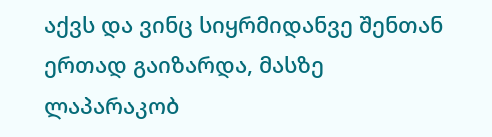აქვს და ვინც სიყრმიდანვე შენთან ერთად გაიზარდა, მასზე ლაპარაკობ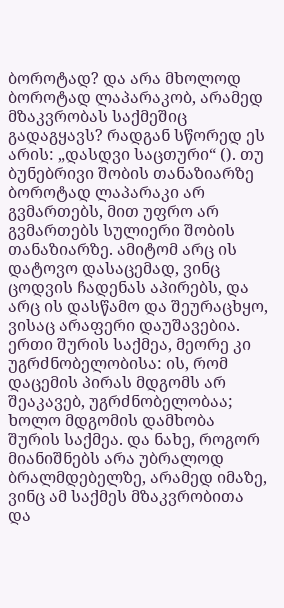ბოროტად? და არა მხოლოდ ბოროტად ლაპარაკობ, არამედ მზაკვრობას საქმეშიც გადაგყავს? რადგან სწორედ ეს არის: „დასდვი საცთური“ (). თუ ბუნებრივი შობის თანაზიარზე ბოროტად ლაპარაკი არ გვმართებს, მით უფრო არ გვმართებს სულიერი შობის თანაზიარზე. ამიტომ არც ის დატოვო დასაცემად, ვინც ცოდვის ჩადენას აპირებს, და არც ის დასწამო და შეურაცხყო, ვისაც არაფერი დაუშავებია. ერთი შურის საქმეა, მეორე კი უგრძნობელობისა: ის, რომ დაცემის პირას მდგომს არ შეაკავებ, უგრძნობელობაა; ხოლო მდგომის დამხობა შურის საქმეა. და ნახე, როგორ მიანიშნებს არა უბრალოდ ბრალმდებელზე, არამედ იმაზე, ვინც ამ საქმეს მზაკვრობითა და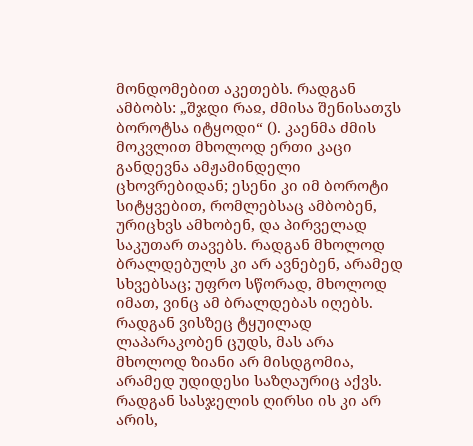მონდომებით აკეთებს. რადგან ამბობს: „შჯდი რაჲ, ძმისა შენისათჳს ბოროტსა იტყოდი“ (). კაენმა ძმის მოკვლით მხოლოდ ერთი კაცი განდევნა ამჟამინდელი ცხოვრებიდან; ესენი კი იმ ბოროტი სიტყვებით, რომლებსაც ამბობენ, ურიცხვს ამხობენ, და პირველად საკუთარ თავებს. რადგან მხოლოდ ბრალდებულს კი არ ავნებენ, არამედ სხვებსაც; უფრო სწორად, მხოლოდ იმათ, ვინც ამ ბრალდებას იღებს. რადგან ვისზეც ტყუილად ლაპარაკობენ ცუდს, მას არა მხოლოდ ზიანი არ მისდგომია, არამედ უდიდესი საზღაურიც აქვს. რადგან სასჯელის ღირსი ის კი არ არის,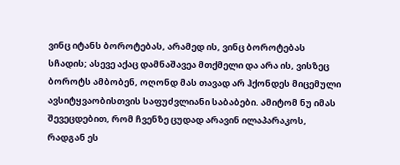ვინც იტანს ბოროტებას, არამედ ის, ვინც ბოროტებას სჩადის; ასევე აქაც დამნაშავეა მთქმელი და არა ის, ვისზეც ბოროტს ამბობენ, ოღონდ მას თავად არ ჰქონდეს მიცემული ავსიტყვაობისთვის საფუძვლიანი საბაბები. ამიტომ ნუ იმას შევეცდებით, რომ ჩვენზე ცუდად არავინ ილაპარაკოს, რადგან ეს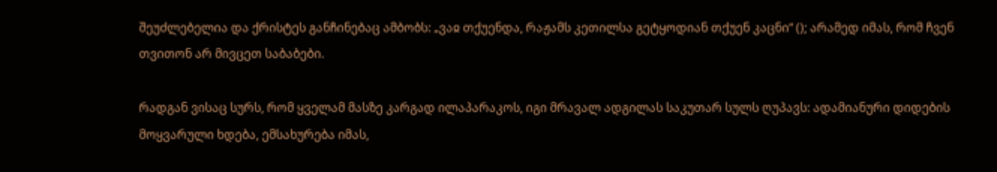შეუძლებელია და ქრისტეს განჩინებაც ამბობს: „ვაჲ თქუენდა, რაჟამს კეთილსა გეტყოდიან თქუენ კაცნი“ (); არამედ იმას, რომ ჩვენ თვითონ არ მივცეთ საბაბები.

რადგან ვისაც სურს, რომ ყველამ მასზე კარგად ილაპარაკოს, იგი მრავალ ადგილას საკუთარ სულს ღუპავს: ადამიანური დიდების მოყვარული ხდება, ემსახურება იმას,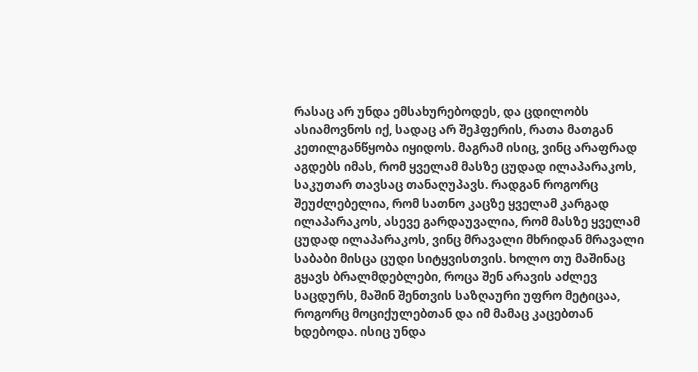რასაც არ უნდა ემსახურებოდეს, და ცდილობს ასიამოვნოს იქ, სადაც არ შეჰფერის, რათა მათგან კეთილგანწყობა იყიდოს. მაგრამ ისიც, ვინც არაფრად აგდებს იმას, რომ ყველამ მასზე ცუდად ილაპარაკოს, საკუთარ თავსაც თანაღუპავს. რადგან როგორც შეუძლებელია, რომ სათნო კაცზე ყველამ კარგად ილაპარაკოს, ასევე გარდაუვალია, რომ მასზე ყველამ ცუდად ილაპარაკოს, ვინც მრავალი მხრიდან მრავალი საბაბი მისცა ცუდი სიტყვისთვის. ხოლო თუ მაშინაც გყავს ბრალმდებლები, როცა შენ არავის აძლევ საცდურს, მაშინ შენთვის საზღაური უფრო მეტიცაა, როგორც მოციქულებთან და იმ მამაც კაცებთან ხდებოდა. ისიც უნდა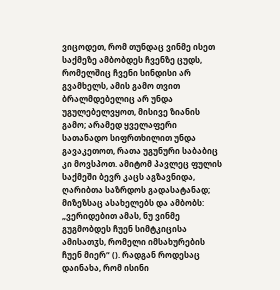ვიცოდეთ, რომ თუნდაც ვინმე ისეთ საქმეზე ამბობდეს ჩვენზე ცუდს, რომელშიც ჩვენი სინდისი არ გვამხელს, ამის გამო თვით ბრალმდებელიც არ უნდა უგულებელვყოთ, მისივე ზიანის გამო; არამედ ყველაფერი სათანადო სიფრთხილით უნდა გავაკეთოთ, რათა უგუნური საბაბიც კი მოვსპოთ. ამიტომ პავლეც ფულის საქმეში ბევრ კაცს აგზავნიდა, ღარიბთა საზრდოს გადასატანად; მიზეზსაც ასახელებს და ამბობს: „ვერიდებით ამას, ნუ ვინმე გუგმობდეს ჩუენ სიმტკიცისა ამისათჳს, რომელი იმსახურების ჩუენ მიერ“ (). რადგან როდესაც დაინახა, რომ ისინი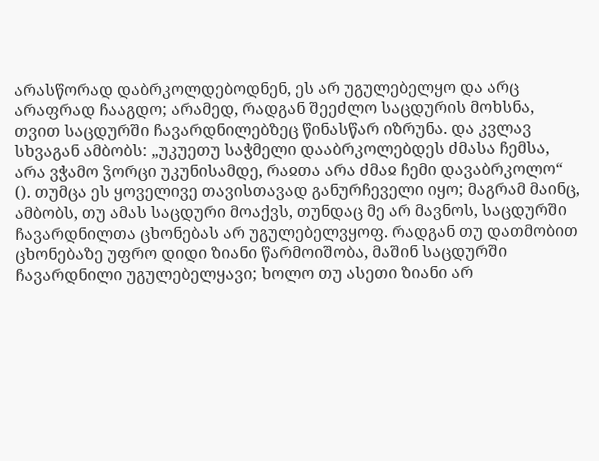არასწორად დაბრკოლდებოდნენ, ეს არ უგულებელყო და არც არაფრად ჩააგდო; არამედ, რადგან შეეძლო საცდურის მოხსნა, თვით საცდურში ჩავარდნილებზეც წინასწარ იზრუნა. და კვლავ სხვაგან ამბობს: „უკუეთუ საჭმელი დააბრკოლებდეს ძმასა ჩემსა, არა ვჭამო ჴორცი უკუნისამდე, რაჲთა არა ძმაჲ ჩემი დავაბრკოლო“ (). თუმცა ეს ყოველივე თავისთავად განურჩეველი იყო; მაგრამ მაინც, ამბობს, თუ ამას საცდური მოაქვს, თუნდაც მე არ მავნოს, საცდურში ჩავარდნილთა ცხონებას არ უგულებელვყოფ. რადგან თუ დათმობით ცხონებაზე უფრო დიდი ზიანი წარმოიშობა, მაშინ საცდურში ჩავარდნილი უგულებელყავი; ხოლო თუ ასეთი ზიანი არ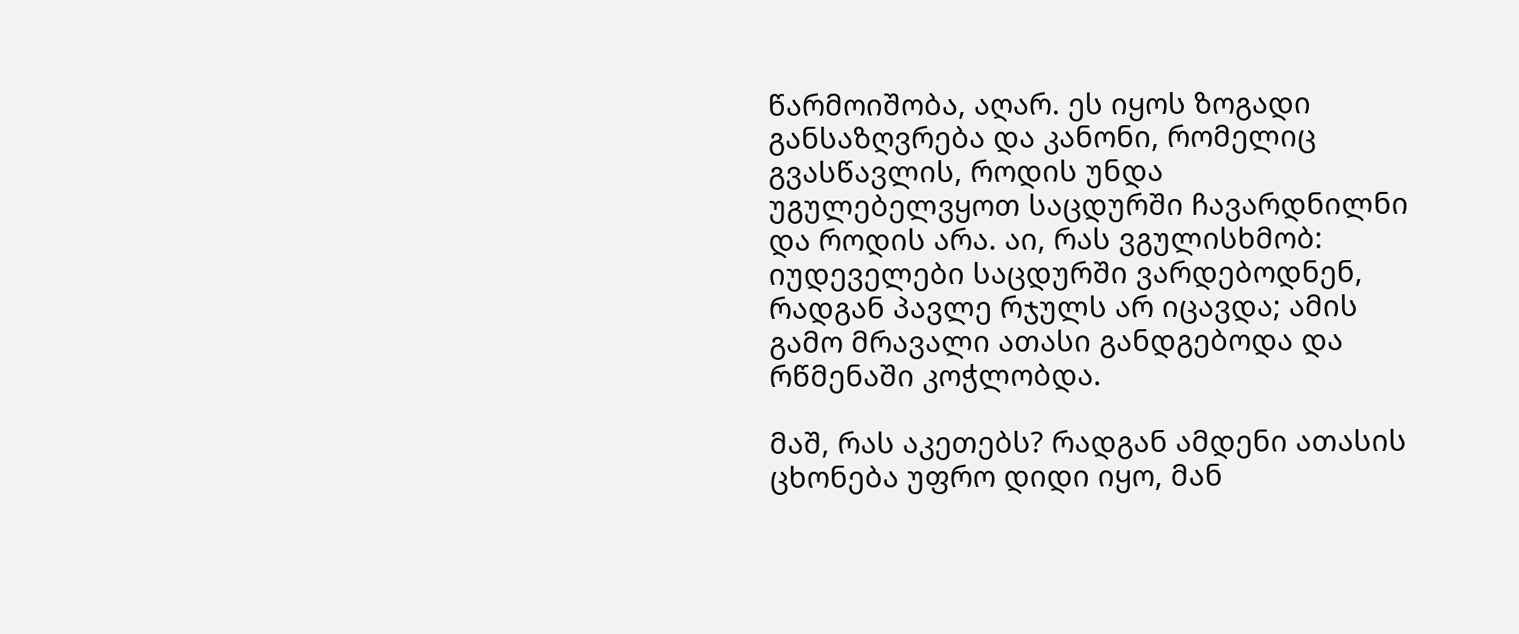წარმოიშობა, აღარ. ეს იყოს ზოგადი განსაზღვრება და კანონი, რომელიც გვასწავლის, როდის უნდა უგულებელვყოთ საცდურში ჩავარდნილნი და როდის არა. აი, რას ვგულისხმობ: იუდეველები საცდურში ვარდებოდნენ, რადგან პავლე რჯულს არ იცავდა; ამის გამო მრავალი ათასი განდგებოდა და რწმენაში კოჭლობდა.

მაშ, რას აკეთებს? რადგან ამდენი ათასის ცხონება უფრო დიდი იყო, მან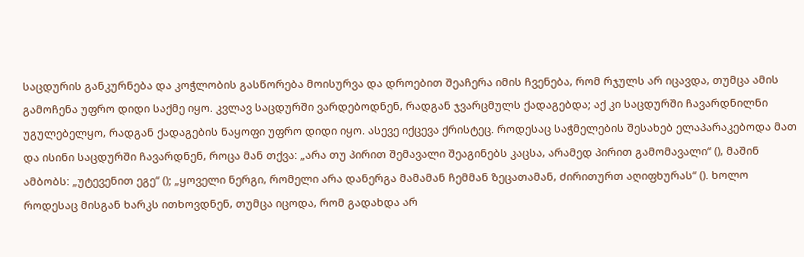საცდურის განკურნება და კოჭლობის გასწორება მოისურვა და დროებით შეაჩერა იმის ჩვენება, რომ რჯულს არ იცავდა, თუმცა ამის გამოჩენა უფრო დიდი საქმე იყო. კვლავ საცდურში ვარდებოდნენ, რადგან ჯვარცმულს ქადაგებდა; აქ კი საცდურში ჩავარდნილნი უგულებელყო, რადგან ქადაგების ნაყოფი უფრო დიდი იყო. ასევე იქცევა ქრისტეც. როდესაც საჭმელების შესახებ ელაპარაკებოდა მათ და ისინი საცდურში ჩავარდნენ, როცა მან თქვა: „არა თუ პირით შემავალი შეაგინებს კაცსა, არამედ პირით გამომავალი“ (), მაშინ ამბობს: „უტევენით ეგე“ (); „ყოველი ნერგი, რომელი არა დანერგა მამამან ჩემმან ზეცათამან, ძირითურთ აღიფხურას“ (). ხოლო როდესაც მისგან ხარკს ითხოვდნენ, თუმცა იცოდა, რომ გადახდა არ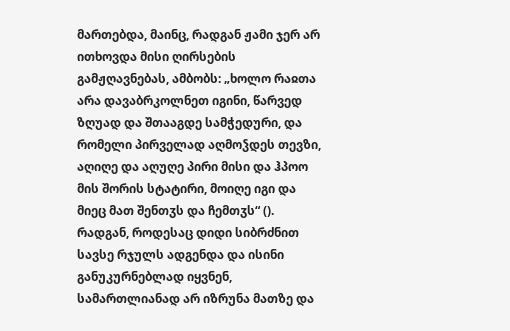მართებდა, მაინც, რადგან ჟამი ჯერ არ ითხოვდა მისი ღირსების გამჟღავნებას, ამბობს: „ხოლო რაჲთა არა დავაბრკოლნეთ იგინი, წარვედ ზღუად და შთააგდე სამჭედური, და რომელი პირველად აღმოჴდეს თევზი, აღიღე და აღუღე პირი მისი და ჰპოო მის შორის სტატირი, მოიღე იგი და მიეც მათ შენთჳს და ჩემთჳს“ (). რადგან, როდესაც დიდი სიბრძნით სავსე რჯულს ადგენდა და ისინი განუკურნებლად იყვნენ, სამართლიანად არ იზრუნა მათზე და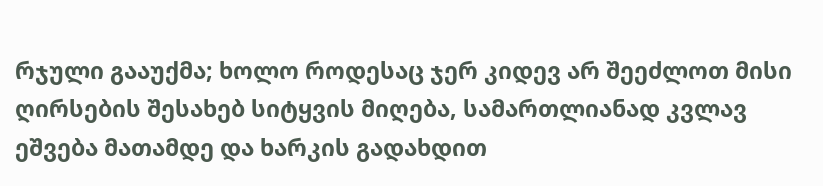რჯული გააუქმა; ხოლო როდესაც ჯერ კიდევ არ შეეძლოთ მისი ღირსების შესახებ სიტყვის მიღება, სამართლიანად კვლავ ეშვება მათამდე და ხარკის გადახდით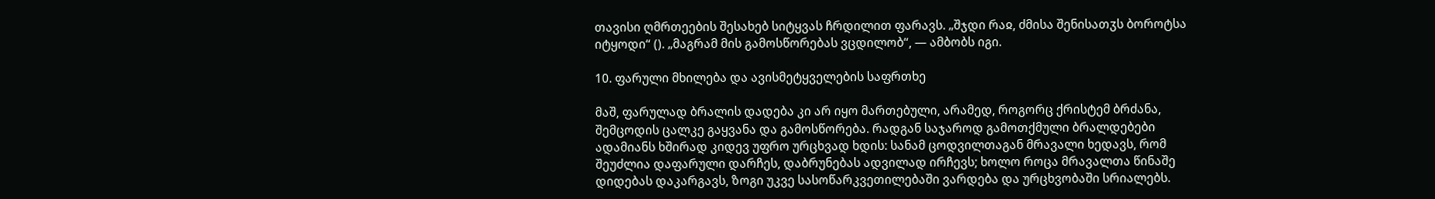თავისი ღმრთეების შესახებ სიტყვას ჩრდილით ფარავს. „შჯდი რაჲ, ძმისა შენისათჳს ბოროტსა იტყოდი“ (). „მაგრამ მის გამოსწორებას ვცდილობ“, — ამბობს იგი.

10. ფარული მხილება და ავისმეტყველების საფრთხე

მაშ, ფარულად ბრალის დადება კი არ იყო მართებული, არამედ, როგორც ქრისტემ ბრძანა, შემცოდის ცალკე გაყვანა და გამოსწორება. რადგან საჯაროდ გამოთქმული ბრალდებები ადამიანს ხშირად კიდევ უფრო ურცხვად ხდის: სანამ ცოდვილთაგან მრავალი ხედავს, რომ შეუძლია დაფარული დარჩეს, დაბრუნებას ადვილად ირჩევს; ხოლო როცა მრავალთა წინაშე დიდებას დაკარგავს, ზოგი უკვე სასოწარკვეთილებაში ვარდება და ურცხვობაში სრიალებს.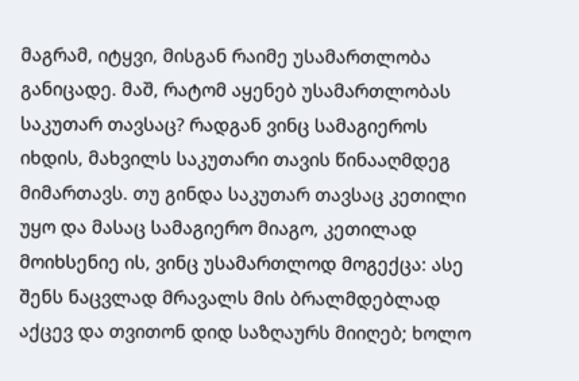მაგრამ, იტყვი, მისგან რაიმე უსამართლობა განიცადე. მაშ, რატომ აყენებ უსამართლობას საკუთარ თავსაც? რადგან ვინც სამაგიეროს იხდის, მახვილს საკუთარი თავის წინააღმდეგ მიმართავს. თუ გინდა საკუთარ თავსაც კეთილი უყო და მასაც სამაგიერო მიაგო, კეთილად მოიხსენიე ის, ვინც უსამართლოდ მოგექცა: ასე შენს ნაცვლად მრავალს მის ბრალმდებლად აქცევ და თვითონ დიდ საზღაურს მიიღებ; ხოლო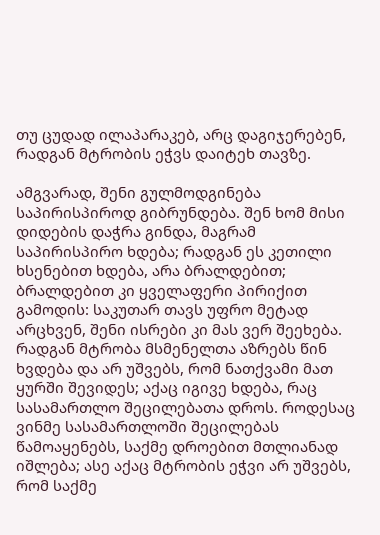თუ ცუდად ილაპარაკებ, არც დაგიჯერებენ, რადგან მტრობის ეჭვს დაიტეხ თავზე.

ამგვარად, შენი გულმოდგინება საპირისპიროდ გიბრუნდება. შენ ხომ მისი დიდების დაჭრა გინდა, მაგრამ საპირისპირო ხდება; რადგან ეს კეთილი ხსენებით ხდება, არა ბრალდებით; ბრალდებით კი ყველაფერი პირიქით გამოდის: საკუთარ თავს უფრო მეტად არცხვენ, შენი ისრები კი მას ვერ შეეხება. რადგან მტრობა მსმენელთა აზრებს წინ ხვდება და არ უშვებს, რომ ნათქვამი მათ ყურში შევიდეს; აქაც იგივე ხდება, რაც სასამართლო შეცილებათა დროს. როდესაც ვინმე სასამართლოში შეცილებას წამოაყენებს, საქმე დროებით მთლიანად იშლება; ასე აქაც მტრობის ეჭვი არ უშვებს, რომ საქმე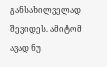განსახილველად შევიდეს. ამიტომ ავად ნუ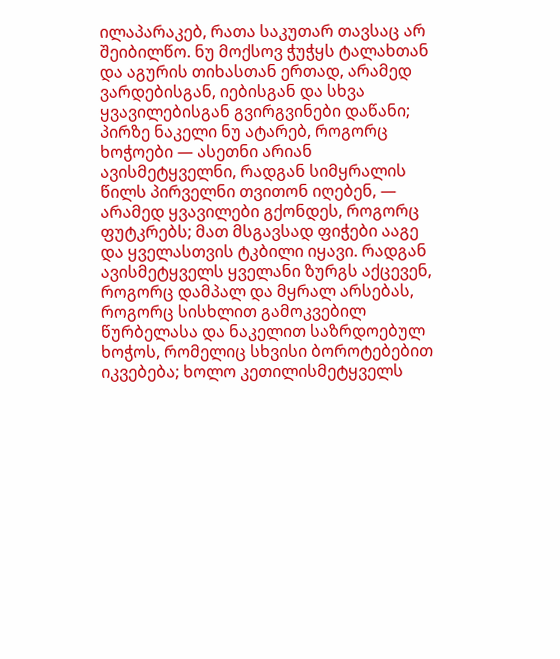ილაპარაკებ, რათა საკუთარ თავსაც არ შეიბილწო. ნუ მოქსოვ ჭუჭყს ტალახთან და აგურის თიხასთან ერთად, არამედ ვარდებისგან, იებისგან და სხვა ყვავილებისგან გვირგვინები დაწანი; პირზე ნაკელი ნუ ატარებ, როგორც ხოჭოები — ასეთნი არიან ავისმეტყველნი, რადგან სიმყრალის წილს პირველნი თვითონ იღებენ, — არამედ ყვავილები გქონდეს, როგორც ფუტკრებს; მათ მსგავსად ფიჭები ააგე და ყველასთვის ტკბილი იყავი. რადგან ავისმეტყველს ყველანი ზურგს აქცევენ, როგორც დამპალ და მყრალ არსებას, როგორც სისხლით გამოკვებილ წურბელასა და ნაკელით საზრდოებულ ხოჭოს, რომელიც სხვისი ბოროტებებით იკვებება; ხოლო კეთილისმეტყველს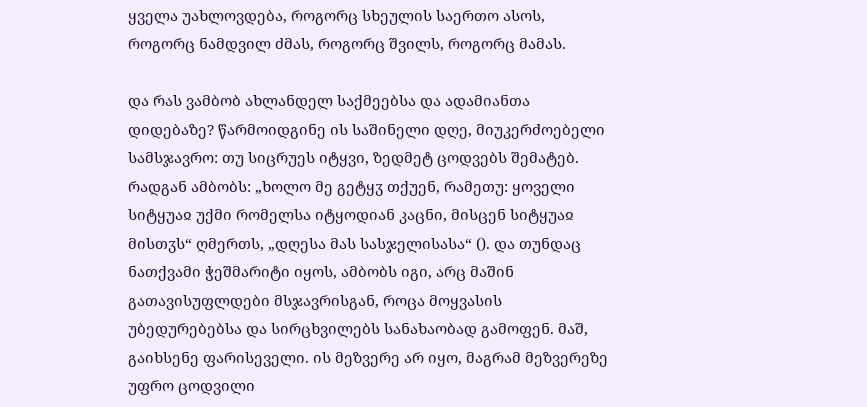ყველა უახლოვდება, როგორც სხეულის საერთო ასოს, როგორც ნამდვილ ძმას, როგორც შვილს, როგორც მამას.

და რას ვამბობ ახლანდელ საქმეებსა და ადამიანთა დიდებაზე? წარმოიდგინე ის საშინელი დღე, მიუკერძოებელი სამსჯავრო: თუ სიცრუეს იტყვი, ზედმეტ ცოდვებს შემატებ. რადგან ამბობს: „ხოლო მე გეტყჳ თქუენ, რამეთუ: ყოველი სიტყუაჲ უქმი რომელსა იტყოდიან კაცნი, მისცენ სიტყუაჲ მისთჳს“ ღმერთს, „დღესა მას სასჯელისასა“ (). და თუნდაც ნათქვამი ჭეშმარიტი იყოს, ამბობს იგი, არც მაშინ გათავისუფლდები მსჯავრისგან, როცა მოყვასის უბედურებებსა და სირცხვილებს სანახაობად გამოფენ. მაშ, გაიხსენე ფარისეველი. ის მეზვერე არ იყო, მაგრამ მეზვერეზე უფრო ცოდვილი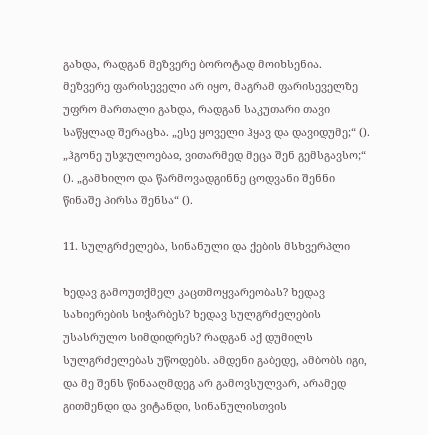გახდა, რადგან მეზვერე ბოროტად მოიხსენია. მეზვერე ფარისეველი არ იყო, მაგრამ ფარისეველზე უფრო მართალი გახდა, რადგან საკუთარი თავი საწყლად შერაცხა. „ესე ყოველი ჰყავ და დავიდუმე;“ (). „ჰგონე უსჯულოებაჲ, ვითარმედ მეცა შენ გემსგავსო;“ (). „გამხილო და წარმოვადგინნე ცოდვანი შენნი წინაშე პირსა შენსა“ ().

11. სულგრძელება, სინანული და ქების მსხვერპლი

ხედავ გამოუთქმელ კაცთმოყვარეობას? ხედავ სახიერების სიჭარბეს? ხედავ სულგრძელების უსასრულო სიმდიდრეს? რადგან აქ დუმილს სულგრძელებას უწოდებს. ამდენი გაბედე, ამბობს იგი, და მე შენს წინააღმდეგ არ გამოვსულვარ, არამედ გითმენდი და ვიტანდი, სინანულისთვის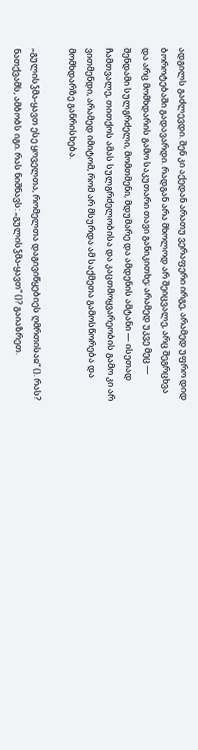ადგილს გაძლევდი. შენ კი აქედან არათუ ვერაფერი ირგე, არამედ უფრო დიდ ბოროტებაში გადავარდი. რადგან არა მხოლოდ არ შეიცვალე, არც შეგრცხვა და არც მომხდარის გამო საკუთარი თავი განიკითხე; არამედ უკვე მეც — შენდამი სულგრძელი, მომთმენი, მდუმარე და ამდენის ამტანი — ისეთად ჩამთვალე, თითქოს ამას სულგრძელობისა და კაცთმოყვარეობის გამო კი არ ვითმენდი, არამედ იმიტომ, რომ არ მსურდა ამ საქმეთა გამოსწორება და მომხდარზე განრისხება.

„გულისჴმა-ყავთ ესე ყოველთა, რომელთა დაგივიწყებიეს ღმრთისაჲ“ (). რას? ნათქვამს, ამბობს იგი. რას ნიშნავს: „გულისჴმა-ყავთ“ ()? გაიაზრეთ.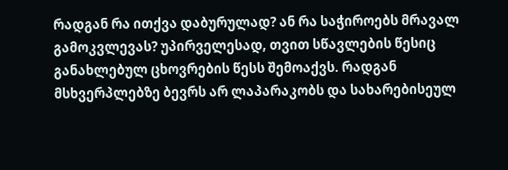რადგან რა ითქვა დაბურულად? ან რა საჭიროებს მრავალ გამოკვლევას? უპირველესად, თვით სწავლების წესიც განახლებულ ცხოვრების წესს შემოაქვს. რადგან მსხვერპლებზე ბევრს არ ლაპარაკობს და სახარებისეულ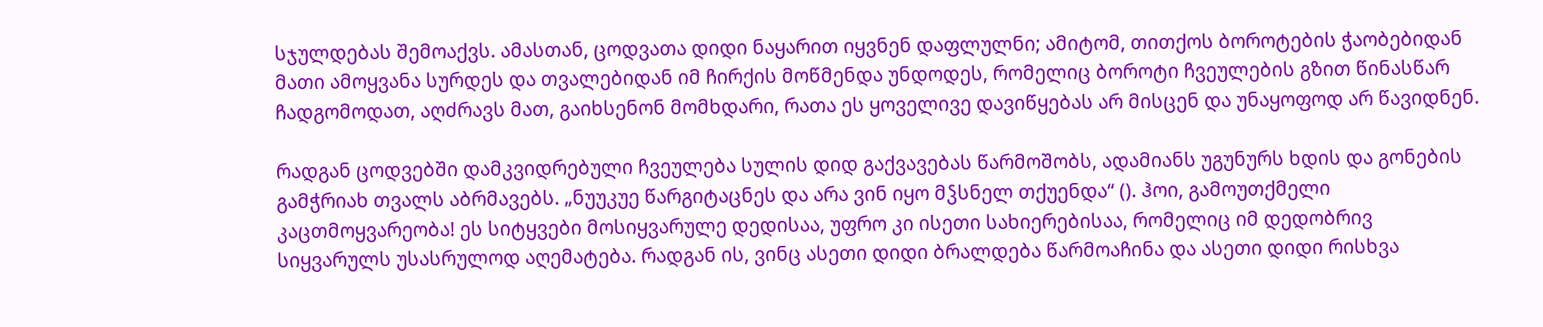სჯულდებას შემოაქვს. ამასთან, ცოდვათა დიდი ნაყარით იყვნენ დაფლულნი; ამიტომ, თითქოს ბოროტების ჭაობებიდან მათი ამოყვანა სურდეს და თვალებიდან იმ ჩირქის მოწმენდა უნდოდეს, რომელიც ბოროტი ჩვეულების გზით წინასწარ ჩადგომოდათ, აღძრავს მათ, გაიხსენონ მომხდარი, რათა ეს ყოველივე დავიწყებას არ მისცენ და უნაყოფოდ არ წავიდნენ.

რადგან ცოდვებში დამკვიდრებული ჩვეულება სულის დიდ გაქვავებას წარმოშობს, ადამიანს უგუნურს ხდის და გონების გამჭრიახ თვალს აბრმავებს. „ნუუკუე წარგიტაცნეს და არა ვინ იყო მჴსნელ თქუენდა“ (). ჰოი, გამოუთქმელი კაცთმოყვარეობა! ეს სიტყვები მოსიყვარულე დედისაა, უფრო კი ისეთი სახიერებისაა, რომელიც იმ დედობრივ სიყვარულს უსასრულოდ აღემატება. რადგან ის, ვინც ასეთი დიდი ბრალდება წარმოაჩინა და ასეთი დიდი რისხვა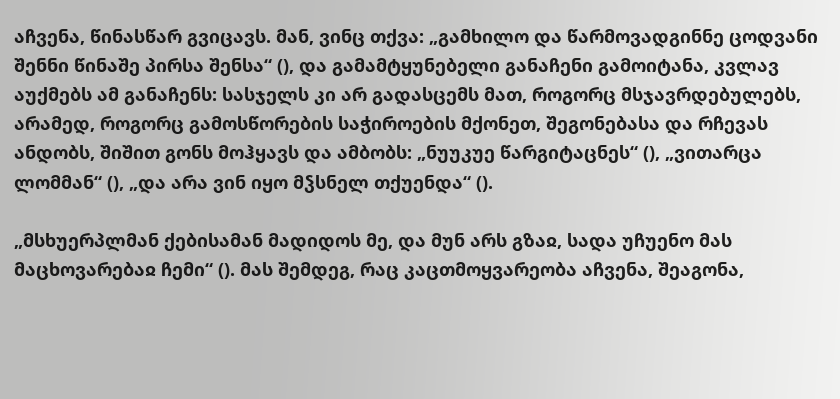აჩვენა, წინასწარ გვიცავს. მან, ვინც თქვა: „გამხილო და წარმოვადგინნე ცოდვანი შენნი წინაშე პირსა შენსა“ (), და გამამტყუნებელი განაჩენი გამოიტანა, კვლავ აუქმებს ამ განაჩენს: სასჯელს კი არ გადასცემს მათ, როგორც მსჯავრდებულებს, არამედ, როგორც გამოსწორების საჭიროების მქონეთ, შეგონებასა და რჩევას ანდობს, შიშით გონს მოჰყავს და ამბობს: „ნუუკუე წარგიტაცნეს“ (), „ვითარცა ლომმან“ (), „და არა ვინ იყო მჴსნელ თქუენდა“ ().

„მსხუერპლმან ქებისამან მადიდოს მე, და მუნ არს გზაჲ, სადა უჩუენო მას მაცხოვარებაჲ ჩემი“ (). მას შემდეგ, რაც კაცთმოყვარეობა აჩვენა, შეაგონა,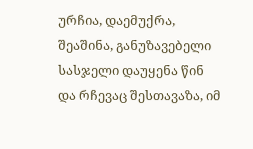ურჩია, დაემუქრა, შეაშინა, განუზავებელი სასჯელი დაუყენა წინ და რჩევაც შესთავაზა, იმ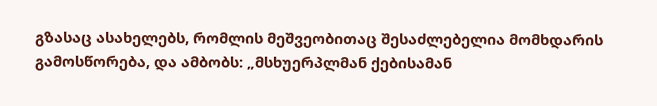გზასაც ასახელებს, რომლის მეშვეობითაც შესაძლებელია მომხდარის გამოსწორება, და ამბობს: „მსხუერპლმან ქებისამან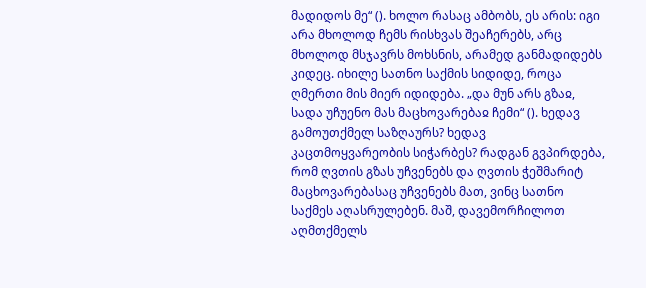მადიდოს მე“ (). ხოლო რასაც ამბობს, ეს არის: იგი არა მხოლოდ ჩემს რისხვას შეაჩერებს, არც მხოლოდ მსჯავრს მოხსნის, არამედ განმადიდებს კიდეც. იხილე სათნო საქმის სიდიდე, როცა ღმერთი მის მიერ იდიდება. „და მუნ არს გზაჲ, სადა უჩუენო მას მაცხოვარებაჲ ჩემი“ (). ხედავ გამოუთქმელ საზღაურს? ხედავ კაცთმოყვარეობის სიჭარბეს? რადგან გვპირდება, რომ ღვთის გზას უჩვენებს და ღვთის ჭეშმარიტ მაცხოვარებასაც უჩვენებს მათ, ვინც სათნო საქმეს აღასრულებენ. მაშ, დავემორჩილოთ აღმთქმელს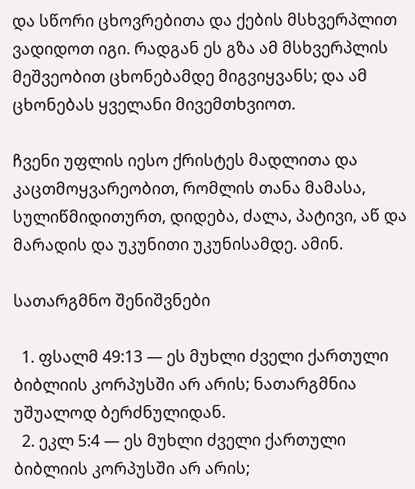და სწორი ცხოვრებითა და ქების მსხვერპლით ვადიდოთ იგი. რადგან ეს გზა ამ მსხვერპლის მეშვეობით ცხონებამდე მიგვიყვანს; და ამ ცხონებას ყველანი მივემთხვიოთ.

ჩვენი უფლის იესო ქრისტეს მადლითა და კაცთმოყვარეობით, რომლის თანა მამასა, სულიწმიდითურთ, დიდება, ძალა, პატივი, აწ და მარადის და უკუნითი უკუნისამდე. ამინ.

სათარგმნო შენიშვნები

  1. ფსალმ 49:13 — ეს მუხლი ძველი ქართული ბიბლიის კორპუსში არ არის; ნათარგმნია უშუალოდ ბერძნულიდან.
  2. ეკლ 5:4 — ეს მუხლი ძველი ქართული ბიბლიის კორპუსში არ არის;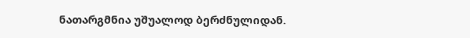ნათარგმნია უშუალოდ ბერძნულიდან.